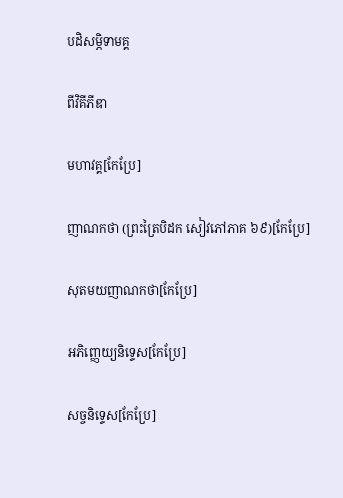បដិសម្ភិទាមគ្គ

ពីវិគីភីឌា

មហាវគ្គ[កែប្រែ]

ញាណកថា (ព្រះត្រៃបិដក សៀវភៅភាគ ៦៩)[កែប្រែ]

សុតមយញាណកថា[កែប្រែ]

អភិញ្ញេយ្យនិទ្ទេស[កែប្រែ]

សច្ចនិទ្ទេស[កែប្រែ]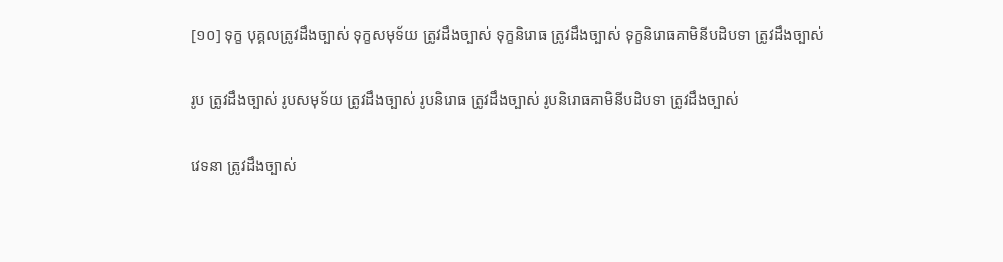[១០] ទុក្ខ បុគ្គលត្រូវដឹងច្បាស់ ទុក្ខសមុទ័យ ត្រូវដឹងច្បាស់ ទុក្ខនិរោធ ត្រូវដឹងច្បាស់ ទុក្ខនិរោធគាមិនីបដិបទា ត្រូវដឹងច្បាស់

រូប ត្រូវដឹងច្បាស់ រូបសមុទ័យ ត្រូវដឹងច្បាស់ រូបនិរោធ ត្រូវដឹងច្បាស់ រូបនិរោធគាមិនីបដិបទា ត្រូវដឹងច្បាស់

វេទនា ត្រូវដឹងច្បាស់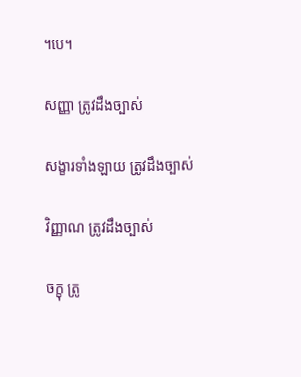។បេ។

សញ្ញា ត្រូវដឹងច្បាស់

សង្ខារទាំងឡាយ ត្រូវដឹងច្បាស់

វិញ្ញាណ ត្រូវដឹងច្បាស់

ចក្ខុ ត្រូ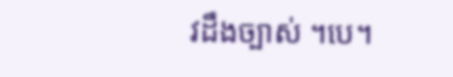វដឹងច្បាស់ ។បេ។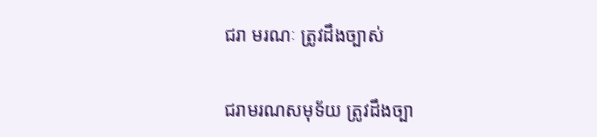ជរា មរណៈ ត្រូវដឹងច្បាស់

ជរាមរណសមុទ័យ ត្រូវដឹងច្បា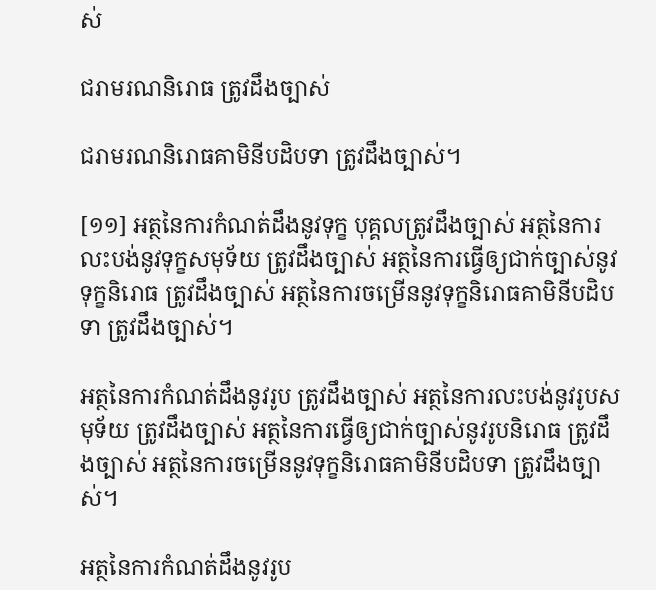ស់

ជរាមរណនិរោធ ត្រូវដឹងច្បាស់

ជរាមរណនិរោធគាមិនីបដិបទា ត្រូវដឹងច្បាស់។

[១១] អត្ថនៃការកំណត់ដឹងនូវទុក្ខ បុគ្គលត្រូវដឹងច្បាស់ អត្ថនៃការលះបង់នូវទុក្ខសមុទ័យ ត្រូវដឹងច្បាស់ អត្ថនៃការធ្វើឲ្យជាក់ច្បាស់នូវទុក្ខនិរោធ ត្រូវដឹងច្បាស់ អត្ថនៃការចម្រើននូវទុក្ខនិរោធគាមិនីបដិបទា ត្រូវដឹងច្បាស់។

អត្ថនៃការកំណត់ដឹងនូវរូប ត្រូវដឹងច្បាស់ អត្ថនៃការលះបង់នូវរូបសមុទ័យ ត្រូវដឹងច្បាស់ អត្ថនៃការធ្វើឲ្យជាក់ច្បាស់នូវរូបនិរោធ ត្រូវដឹងច្បាស់ អត្ថនៃការចម្រើននូវទុក្ខនិរោធគាមិនីបដិបទា ត្រូវដឹងច្បាស់។

អត្ថនៃការកំណត់ដឹងនូវរូប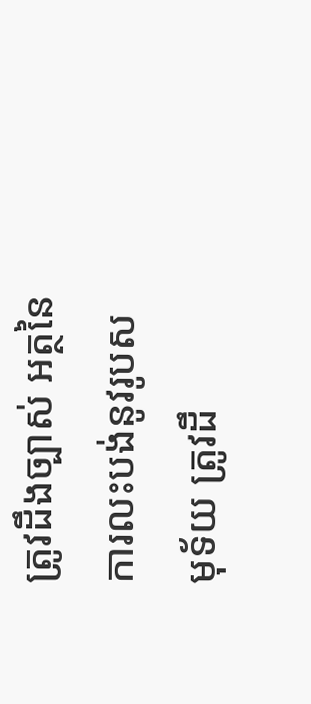ត្រូវដឹងច្បាស់ អត្ថនៃការលះបង់នូវរូបសមុទ័យ ត្រូវដឹ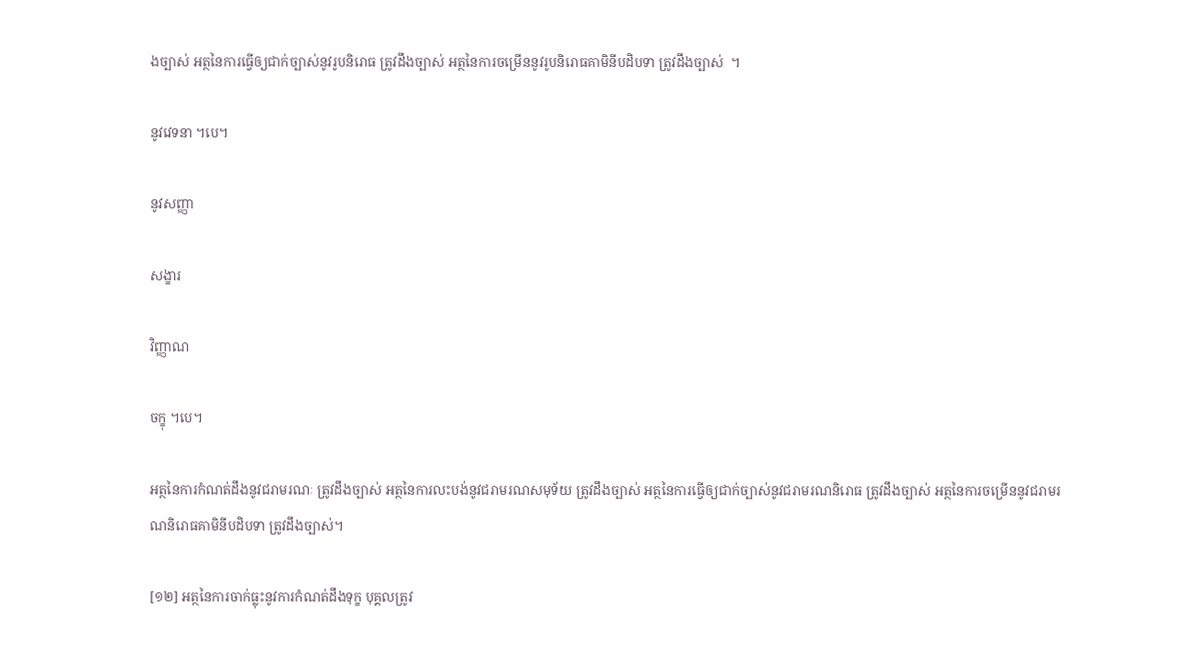ងច្បាស់ អត្ថនៃការធ្វើឲ្យជាក់ច្បាស់នូវរូបនិរោធ ត្រូវដឹងច្បាស់ អត្ថនៃការចម្រើននូវរូបនិរោធគាមិនីបដិបទា ត្រូវដឹងច្បាស់  ។

នូវវេទនា ។បេ។

នូវសញ្ញា

សង្ខារ

វិញ្ញាណ

ចក្ខុ ។បេ។

អត្ថនៃការកំណត់ដឹងនូវជរាមរណៈ ត្រូវដឹងច្បាស់ អត្ថនៃការលះបង់នូវជរាមរណសមុទ័យ ត្រូវដឹងច្បាស់ អត្ថនៃការធ្វើឲ្យជាក់ច្បាស់នូវជរាមរណនិរោធ ត្រូវដឹងច្បាស់ អត្ថនៃការចម្រើននូវជរាមរណនិរោធគាមិនីបដិបទា ត្រូវដឹងច្បាស់។

[១២] អត្ថនៃការចាក់ធ្លុះនូវការកំណត់ដឹងទុក្ខ បុគ្គលត្រូវ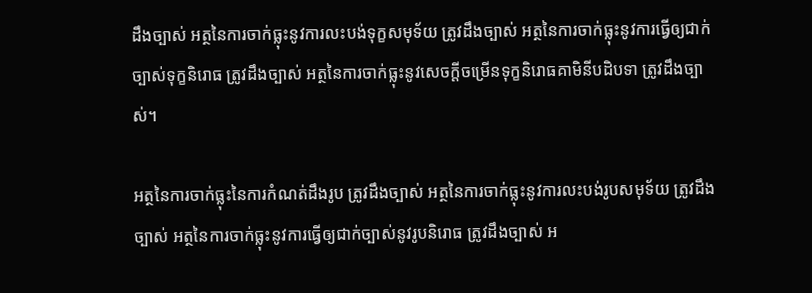ដឹងច្បាស់ អត្ថនៃការចាក់ធ្លុះនូវការលះបង់ទុក្ខសមុទ័យ ត្រូវដឹងច្បាស់ អត្ថនៃការចាក់ធ្លុះនូវការធ្វើឲ្យជាក់ច្បាស់ទុក្ខនិរោធ ត្រូវដឹងច្បាស់ អត្ថនៃការចាក់ធ្លុះនូវសេចក្ដីចម្រើនទុក្ខនិរោធគាមិនីបដិបទា ត្រូវដឹងច្បាស់។

អត្ថនៃការចាក់ធ្លុះនៃការកំណត់ដឹងរូប ត្រូវដឹងច្បាស់ អត្ថនៃការចាក់ធ្លុះនូវការលះបង់រូបសមុទ័យ ត្រូវដឹងច្បាស់ អត្ថនៃការចាក់ធ្លុះនូវការធ្វើឲ្យជាក់ច្បាស់នូវរូបនិរោធ ត្រូវដឹងច្បាស់ អ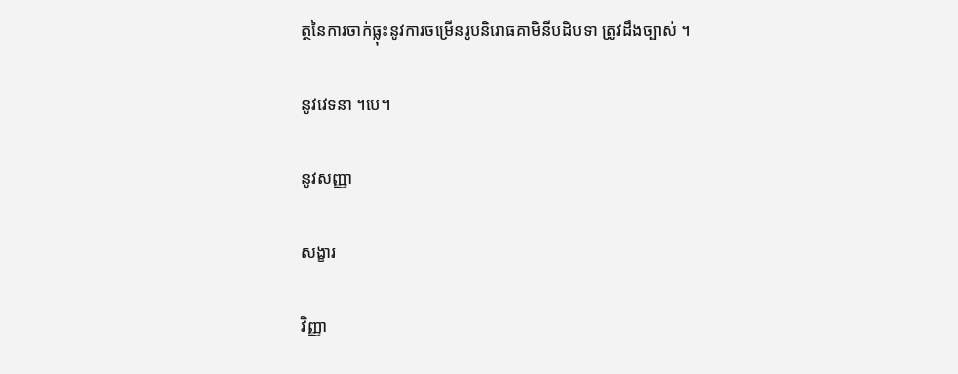ត្ថនៃការចាក់ធ្លុះនូវការចម្រើនរូបនិរោធគាមិនីបដិបទា ត្រូវដឹងច្បាស់ ។

នូវវេទនា ។បេ។

នូវសញ្ញា

សង្ខារ

វិញ្ញា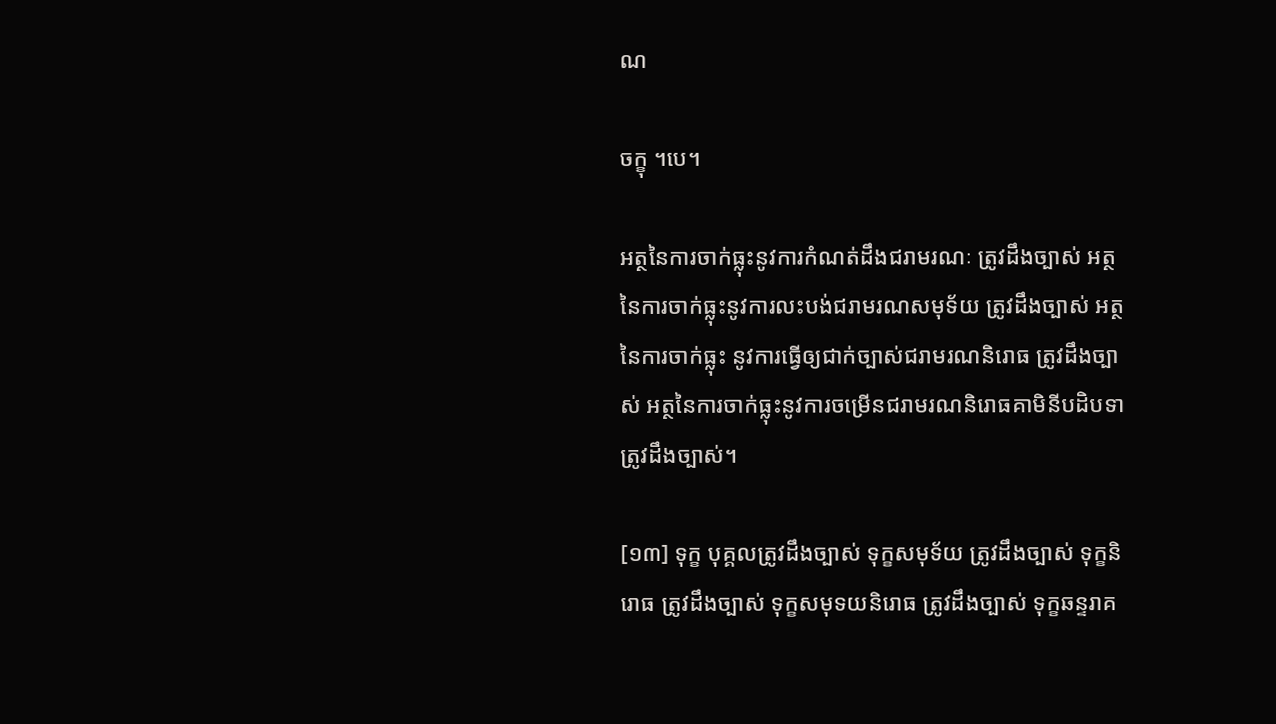ណ

ចក្ខុ ។បេ។

អត្ថនៃការចាក់ធ្លុះនូវការកំណត់ដឹងជរាមរណៈ ត្រូវដឹងច្បាស់ អត្ថនៃការចាក់ធ្លុះនូវការលះបង់ជរាមរណសមុទ័យ ត្រូវដឹងច្បាស់ អត្ថនៃការចាក់ធ្លុះ នូវការធ្វើឲ្យជាក់ច្បាស់ជរាមរណនិរោធ ត្រូវដឹងច្បាស់ អត្ថនៃការចាក់ធ្លុះនូវការចម្រើនជរាមរណនិរោធគាមិនីបដិបទា ត្រូវដឹងច្បាស់។

[១៣] ទុក្ខ បុគ្គលត្រូវដឹងច្បាស់ ទុក្ខសមុទ័យ ត្រូវដឹងច្បាស់ ទុក្ខនិរោធ ត្រូវដឹងច្បាស់ ទុក្ខសមុទយនិរោធ ត្រូវដឹងច្បាស់ ទុក្ខឆន្ទរាគ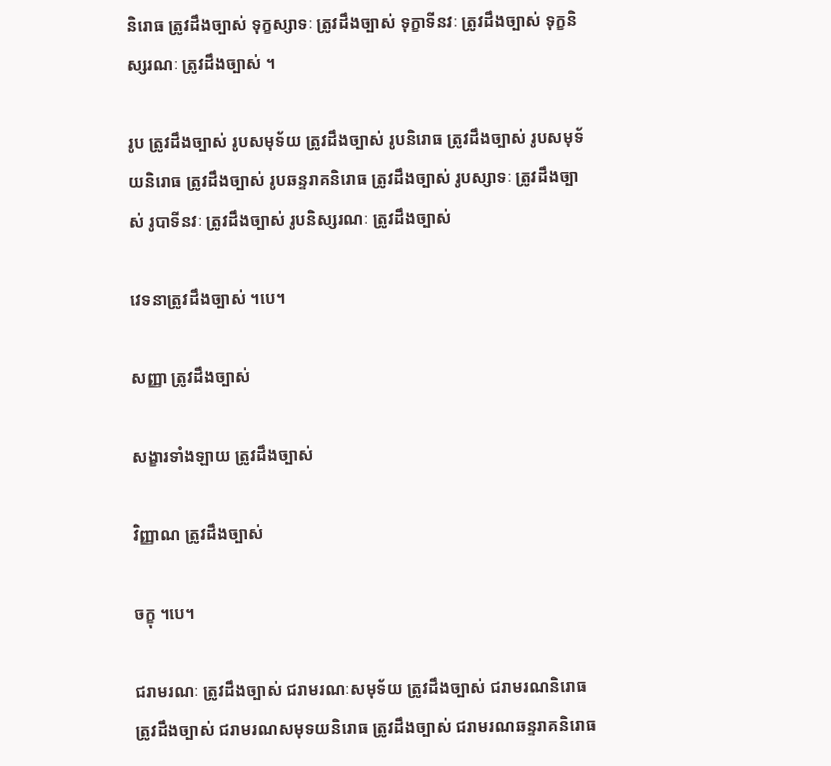និរោធ ត្រូវដឹងច្បាស់ ទុក្ខស្សាទៈ ត្រូវដឹងច្បាស់ ទុក្ខាទីនវៈ ត្រូវដឹងច្បាស់ ទុក្ខនិស្សរណៈ ត្រូវដឹងច្បាស់ ។

រូប ត្រូវដឹងច្បាស់ រូបសមុទ័យ ត្រូវដឹងច្បាស់ រូបនិរោធ ត្រូវដឹងច្បាស់ រូបសមុទ័យនិរោធ ត្រូវដឹងច្បាស់ រូបឆន្ទរាគនិរោធ ត្រូវដឹងច្បាស់ រូបស្សាទៈ ត្រូវដឹងច្បាស់ រូបាទីនវៈ ត្រូវដឹងច្បាស់ រូបនិស្សរណៈ ត្រូវដឹងច្បាស់

វេទនាត្រូវដឹងច្បាស់ ។បេ។

សញ្ញា ត្រូវដឹងច្បាស់

សង្ខារទាំងឡាយ ត្រូវដឹងច្បាស់

វិញ្ញាណ ត្រូវដឹងច្បាស់

ចក្ខុ ។បេ។

ជរាមរណៈ ត្រូវដឹងច្បាស់ ជរាមរណៈសមុទ័យ ត្រូវដឹងច្បាស់ ជរាមរណនិរោធ ត្រូវដឹងច្បាស់ ជរាមរណសមុទយនិរោធ ត្រូវដឹងច្បាស់ ជរាមរណឆន្ទរាគនិរោធ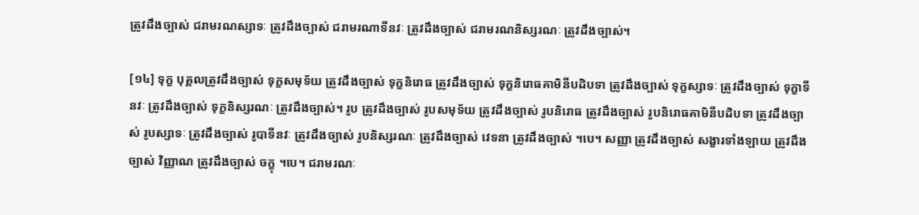ត្រូវដឹងច្បាស់ ជរាមរណស្សាទៈ ត្រូវដឹងច្បាស់ ជរាមរណាទីនវៈ ត្រូវដឹងច្បាស់ ជរាមរណនិស្សរណៈ ត្រូវដឹងច្បាស់។

[១៤] ទុក្ខ បុគ្គលត្រូវដឹងច្បាស់ ទុក្ខសមុទ័យ ត្រូវដឹងច្បាស់ ទុក្ខនិរោធ ត្រូវដឹងច្បាស់ ទុក្ខនិរោធគាមិនីបដិបទា ត្រូវដឹងច្បាស់ ទុក្ខស្សាទៈ ត្រូវដឹងច្បាស់ ទុក្ខាទីនវៈ ត្រូវដឹងច្បាស់ ទុក្ខនិស្សរណៈ ត្រូវដឹងច្បាស់។ រូប ត្រូវដឹងច្បាស់ រូបសមុទ័យ ត្រូវដឹងច្បាស់ រូបនិរោធ ត្រូវដឹងច្បាស់ រូបនិរោធគាមិនីបដិបទា ត្រូវដឹងច្បាស់ រូបស្សាទៈ ត្រូវដឹងច្បាស់ រូបាទីនវៈ ត្រូវដឹងច្បាស់ រូបនិស្សរណៈ ត្រូវដឹងច្បាស់ វេទនា ត្រូវដឹងច្បាស់ ។បេ។ សញ្ញា ត្រូវដឹងច្បាស់ សង្ខារទាំងឡាយ ត្រូវដឹងច្បាស់ វិញ្ញាណ ត្រូវដឹងច្បាស់ ចក្ខុ ។បេ។ ជរាមរណៈ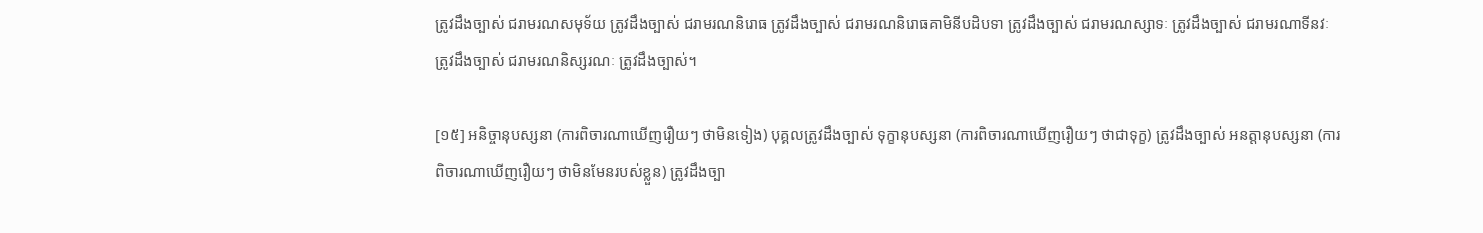ត្រូវដឹងច្បាស់ ជរាមរណសមុទ័យ ត្រូវដឹងច្បាស់ ជរាមរណនិរោធ ត្រូវដឹងច្បាស់ ជរាមរណនិរោធគាមិនីបដិបទា ត្រូវដឹងច្បាស់ ជរាមរណស្សាទៈ ត្រូវដឹងច្បាស់ ជរាមរណាទីនវៈ ត្រូវដឹងច្បាស់ ជរាមរណនិស្សរណៈ ត្រូវដឹងច្បាស់។

[១៥] អនិច្ចានុបស្សនា (ការពិចារណាឃើញរឿយៗ ថាមិនទៀង) បុគ្គលត្រូវដឹងច្បាស់ ទុក្ខានុបស្សនា (ការពិចារណាឃើញរឿយៗ ថាជាទុក្ខ) ត្រូវដឹងច្បាស់ អនត្តានុបស្សនា (ការពិចារណាឃើញរឿយៗ ថាមិនមែនរបស់ខ្លួន) ត្រូវដឹងច្បា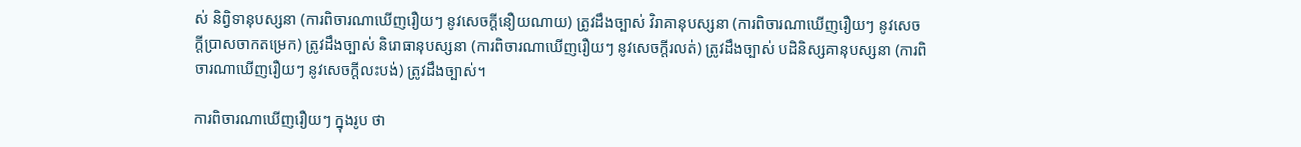ស់ និព្វិទានុបស្សនា (ការពិចារណាឃើញរឿយៗ នូវសេចក្ដីនឿយណាយ) ត្រូវដឹងច្បាស់ វិរាគានុបស្សនា (ការពិចារណាឃើញរឿយៗ នូវសេចក្ដីប្រាសចាកតម្រេក) ត្រូវដឹងច្បាស់ និរោធានុបស្សនា (ការពិចារណាឃើញរឿយៗ នូវសេចក្ដីរលត់) ត្រូវដឹងច្បាស់ បដិនិស្សគានុបស្សនា (ការពិចារណាឃើញរឿយៗ នូវសេចក្ដីលះបង់) ត្រូវដឹងច្បាស់។

ការពិចារណាឃើញរឿយៗ ក្នុងរូប ថា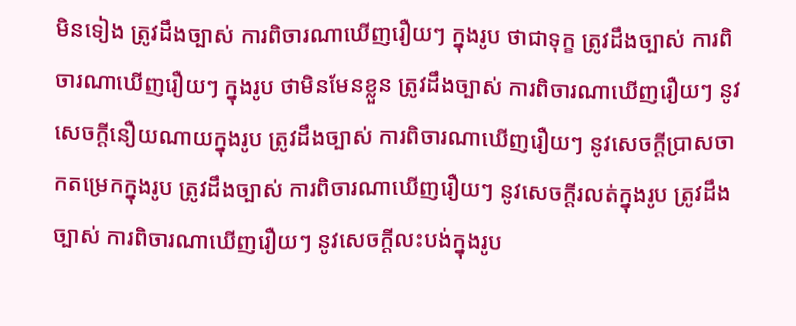មិនទៀង ត្រូវដឹងច្បាស់ ការពិចារណាឃើញរឿយៗ ក្នុងរូប ថាជាទុក្ខ ត្រូវដឹងច្បាស់ ការពិចារណាឃើញរឿយៗ ក្នុងរូប ថាមិនមែនខ្លួន ត្រូវដឹងច្បាស់ ការពិចារណាឃើញរឿយៗ នូវសេចក្ដីនឿយណាយក្នុងរូប ត្រូវដឹងច្បាស់ ការពិចារណាឃើញរឿយៗ នូវសេចក្ដីប្រាសចាកតម្រេកក្នុងរូប ត្រូវដឹងច្បាស់ ការពិចារណាឃើញរឿយៗ នូវសេចក្ដីរលត់ក្នុងរូប ត្រូវដឹងច្បាស់ ការពិចារណាឃើញរឿយៗ នូវសេចក្ដីលះបង់ក្នុងរូប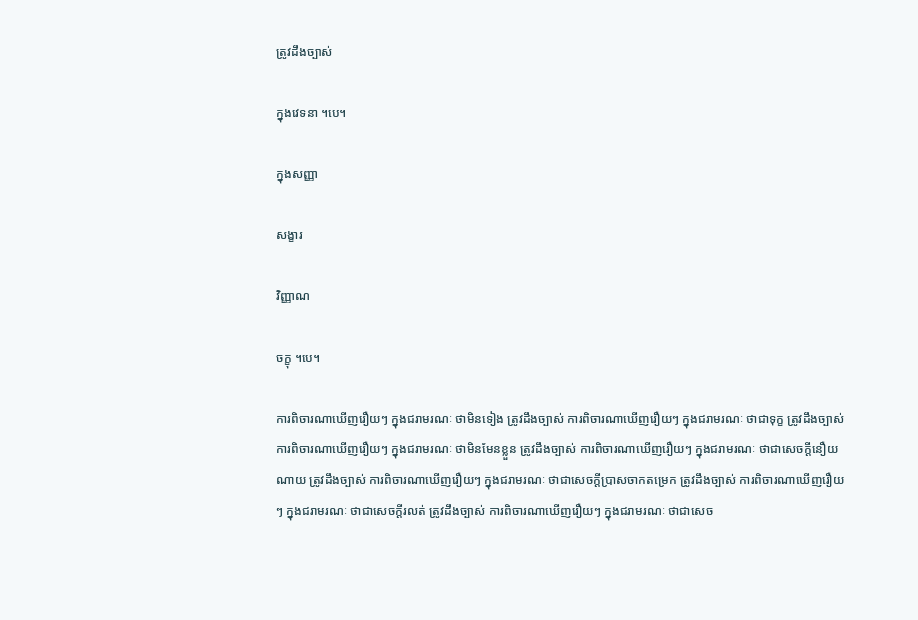ត្រូវដឹងច្បាស់

ក្នុងវេទនា ។បេ។

ក្នុងសញ្ញា

សង្ខារ

វិញ្ញាណ

ចក្ខុ ។បេ។

ការពិចារណាឃើញរឿយៗ ក្នុងជរាមរណៈ ថាមិនទៀង ត្រូវដឹងច្បាស់ ការពិចារណាឃើញរឿយៗ ក្នុងជរាមរណៈ ថាជាទុក្ខ ត្រូវដឹងច្បាស់ ការពិចារណាឃើញរឿយៗ ក្នុងជរាមរណៈ ថាមិនមែនខ្លួន ត្រូវដឹងច្បាស់ ការពិចារណាឃើញរឿយៗ ក្នុងជរាមរណៈ ថាជាសេចក្ដីនឿយណាយ ត្រូវដឹងច្បាស់ ការពិចារណាឃើញរឿយៗ ក្នុងជរាមរណៈ ថាជាសេចក្ដីប្រាសចាកតម្រេក ត្រូវដឹងច្បាស់ ការពិចារណាឃើញរឿយៗ ក្នុងជរាមរណៈ ថាជាសេចក្ដីរលត់ ត្រូវដឹងច្បាស់ ការពិចារណាឃើញរឿយៗ ក្នុងជរាមរណៈ ថាជាសេច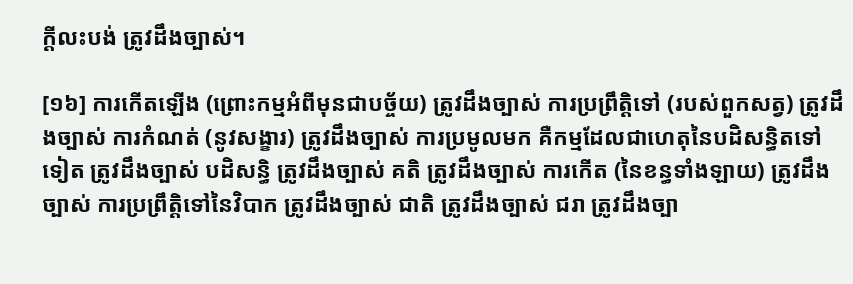ក្ដីលះបង់ ត្រូវដឹងច្បាស់។

[១៦] ការកើតឡើង (ព្រោះកម្មអំពីមុនជាបច្ច័យ) ត្រូវដឹងច្បាស់ ការប្រព្រឹត្តិទៅ (របស់ពួកសត្វ) ត្រូវដឹងច្បាស់ ការកំណត់ (នូវសង្ខារ) ត្រូវដឹងច្បាស់ ការប្រមូលមក គឺកម្មដែលជាហេតុនៃបដិសន្ធិតទៅទៀត ត្រូវដឹងច្បាស់ បដិសន្ធិ ត្រូវដឹងច្បាស់ គតិ ត្រូវដឹងច្បាស់ ការកើត (នៃខន្ធទាំងឡាយ) ត្រូវដឹងច្បាស់ ការប្រព្រឹត្តិទៅនៃវិបាក ត្រូវដឹងច្បាស់ ជាតិ ត្រូវដឹងច្បាស់ ជរា ត្រូវដឹងច្បា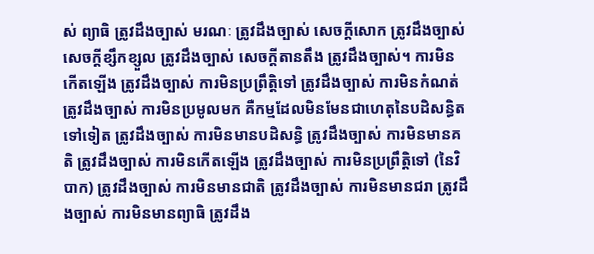ស់ ព្យាធិ ត្រូវដឹងច្បាស់ មរណៈ ត្រូវដឹងច្បាស់ សេចក្ដីសោក ត្រូវដឹងច្បាស់ សេចក្ដីខ្សឹកខ្សួល ត្រូវដឹងច្បាស់ សេចក្ដីតានតឹង ត្រូវដឹងច្បាស់។ ការមិនកើតឡើង ត្រូវដឹងច្បាស់ ការមិនប្រព្រឹត្តិទៅ ត្រូវដឹងច្បាស់ ការមិនកំណត់ ត្រូវដឹងច្បាស់ ការមិនប្រមូលមក គឺកម្មដែលមិនមែនជាហេតុនៃបដិសន្ធិតទៅទៀត ត្រូវដឹងច្បាស់ ការមិនមានបដិសន្ធិ ត្រូវដឹងច្បាស់ ការមិនមានគតិ ត្រូវដឹងច្បាស់ ការមិនកើតឡើង ត្រូវដឹងច្បាស់ ការមិនប្រព្រឹត្តិទៅ (នៃវិបាក) ត្រូវដឹងច្បាស់ ការមិនមានជាតិ ត្រូវដឹងច្បាស់ ការមិនមានជរា ត្រូវដឹងច្បាស់ ការមិនមានព្យាធិ ត្រូវដឹង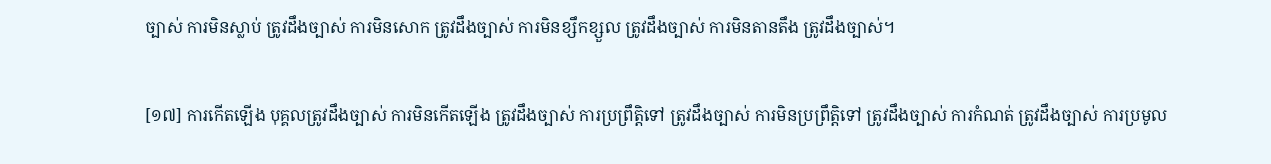ច្បាស់ ការមិនស្លាប់ ត្រូវដឹងច្បាស់ ការមិនសោក ត្រូវដឹងច្បាស់ ការមិនខ្សឹកខ្សួល ត្រូវដឹងច្បាស់ ការមិនតានតឹង ត្រូវដឹងច្បាស់។

[១៧] ការកើតឡើង បុគ្គលត្រូវដឹងច្បាស់ ការមិនកើតឡើង ត្រូវដឹងច្បាស់ ការប្រព្រឹត្តិទៅ ត្រូវដឹងច្បាស់ ការមិនប្រព្រឹត្តិទៅ ត្រូវដឹងច្បាស់ ការកំណត់ ត្រូវដឹងច្បាស់ ការប្រមូល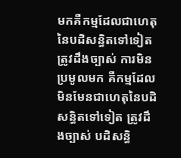មកគឺកម្មដែលជាហេតុនៃបដិសន្ធិតទៅទៀត ត្រូវដឹងច្បាស់ ការមិនប្រមូលមក គឺកម្មដែលមិនមែនជាហេតុនៃបដិសន្ធិតទៅទៀត ត្រូវដឹងច្បាស់ បដិសន្ធិ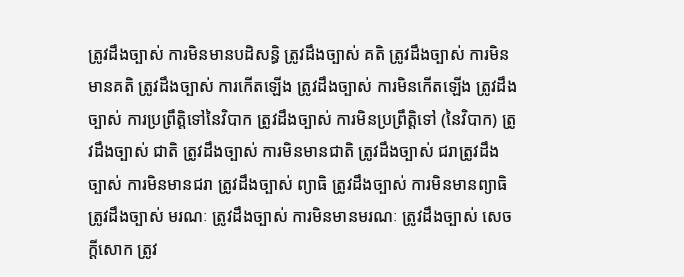ត្រូវដឹងច្បាស់ ការមិនមានបដិសន្ធិ ត្រូវដឹងច្បាស់ គតិ ត្រូវដឹងច្បាស់ ការមិនមានគតិ ត្រូវដឹងច្បាស់ ការកើតឡើង ត្រូវដឹងច្បាស់ ការមិនកើតឡើង ត្រូវដឹងច្បាស់ ការប្រព្រឹត្តិទៅនៃវិបាក ត្រូវដឹងច្បាស់ ការមិនប្រព្រឹត្តិទៅ (នៃវិបាក) ត្រូវដឹងច្បាស់ ជាតិ ត្រូវដឹងច្បាស់ ការមិនមានជាតិ ត្រូវដឹងច្បាស់ ជរាត្រូវដឹងច្បាស់ ការមិនមានជរា ត្រូវដឹងច្បាស់ ព្យាធិ ត្រូវដឹងច្បាស់ ការមិនមានព្យាធិ ត្រូវដឹងច្បាស់ មរណៈ ត្រូវដឹងច្បាស់ ការមិនមានមរណៈ ត្រូវដឹងច្បាស់ សេចក្ដីសោក ត្រូវ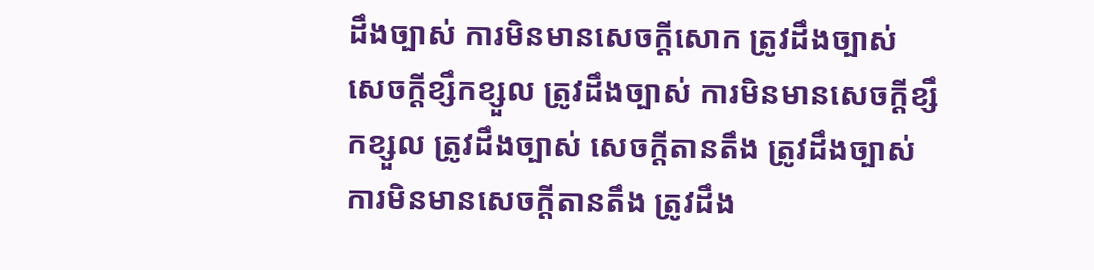ដឹងច្បាស់ ការមិនមានសេចក្ដីសោក ត្រូវដឹងច្បាស់ សេចក្ដីខ្សឹកខ្សួល ត្រូវដឹងច្បាស់ ការមិនមានសេចក្ដីខ្សឹកខ្សួល ត្រូវដឹងច្បាស់ សេចក្ដីតានតឹង ត្រូវដឹងច្បាស់ ការមិនមានសេចក្ដីតានតឹង ត្រូវដឹង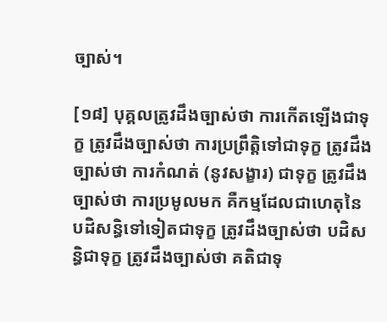ច្បាស់។

[១៨] បុគ្គលត្រូវដឹងច្បាស់ថា ការកើតឡើងជាទុក្ខ ត្រូវដឹងច្បាស់ថា ការប្រព្រឹត្តិទៅជាទុក្ខ ត្រូវដឹងច្បាស់ថា ការកំណត់ (នូវសង្ខារ) ជាទុក្ខ ត្រូវដឹងច្បាស់ថា ការប្រមូលមក គឺកម្មដែលជាហេតុនៃបដិសន្ធិទៅទៀតជាទុក្ខ ត្រូវដឹងច្បាស់ថា បដិសន្ធិជាទុក្ខ ត្រូវដឹងច្បាស់ថា គតិជាទុ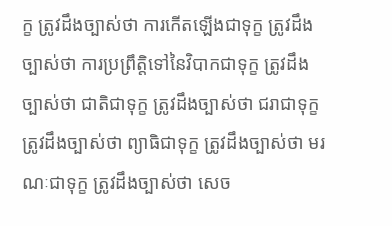ក្ខ ត្រូវដឹងច្បាស់ថា ការកើតឡើងជាទុក្ខ ត្រូវដឹងច្បាស់ថា ការប្រព្រឹត្តិទៅនៃវិបាកជាទុក្ខ ត្រូវដឹងច្បាស់ថា ជាតិជាទុក្ខ ត្រូវដឹងច្បាស់ថា ជរាជាទុក្ខ ត្រូវដឹងច្បាស់ថា ព្យាធិជាទុក្ខ ត្រូវដឹងច្បាស់ថា មរណៈជាទុក្ខ ត្រូវដឹងច្បាស់ថា សេច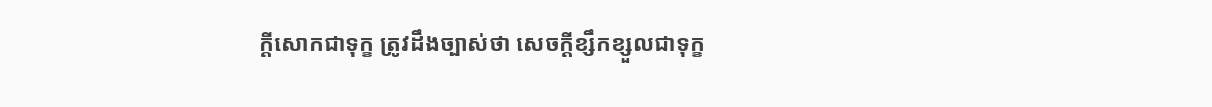ក្ដីសោកជាទុក្ខ ត្រូវដឹងច្បាស់ថា សេចក្ដីខ្សឹកខ្សួលជាទុក្ខ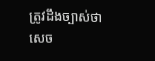ត្រូវដឹងច្បាស់ថា សេច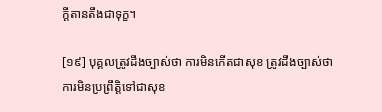ក្ដីតានតឹងជាទុក្ខ។

[១៩] បុគ្គលត្រូវដឹងច្បាស់ថា ការមិនកើតជាសុខ ត្រូវដឹងច្បាស់ថា ការមិនប្រព្រឹត្តិទៅជាសុខ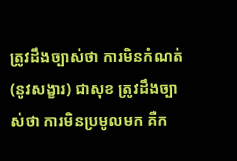ត្រូវដឹងច្បាស់ថា ការមិនកំណត់ (នូវសង្ខារ) ជាសុខ ត្រូវដឹងច្បាស់ថា ការមិនប្រមូលមក គឺក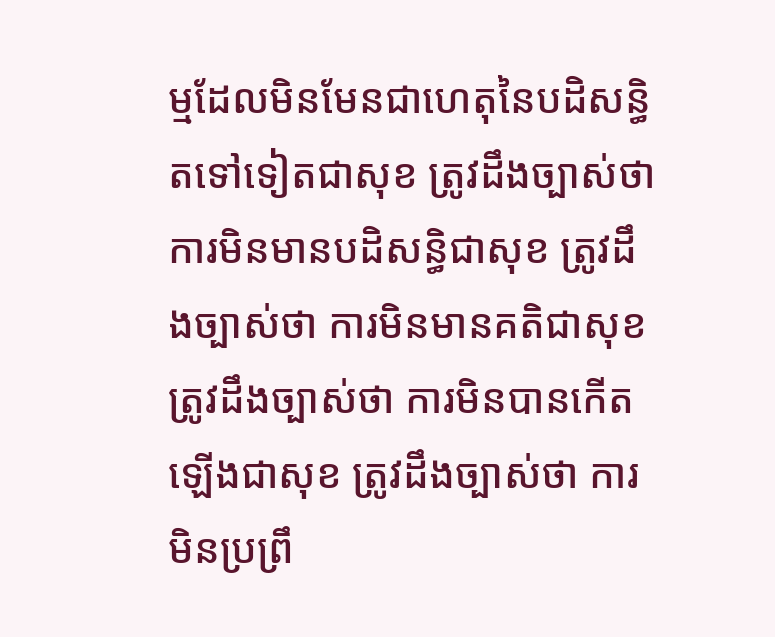ម្មដែលមិនមែនជាហេតុនៃបដិសន្ធិតទៅទៀតជាសុខ ត្រូវដឹងច្បាស់ថា ការមិនមានបដិសន្ធិជាសុខ ត្រូវដឹងច្បាស់ថា ការមិនមានគតិជាសុខ ត្រូវដឹងច្បាស់ថា ការមិនបានកើតឡើងជាសុខ ត្រូវដឹងច្បាស់ថា ការមិនប្រព្រឹ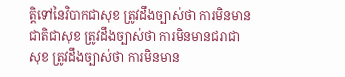ត្តិទៅនៃវិបាកជាសុខ ត្រូវដឹងច្បាស់ថា ការមិនមានជាតិជាសុខ ត្រូវដឹងច្បាស់ថា ការមិនមានជរាជាសុខ ត្រូវដឹងច្បាស់ថា ការមិនមាន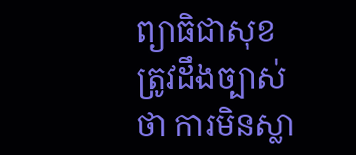ព្យាធិជាសុខ ត្រូវដឹងច្បាស់ថា ការមិនស្លា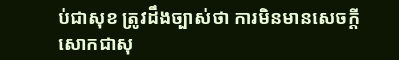ប់ជាសុខ ត្រូវដឹងច្បាស់ថា ការមិនមានសេចក្ដីសោកជាសុ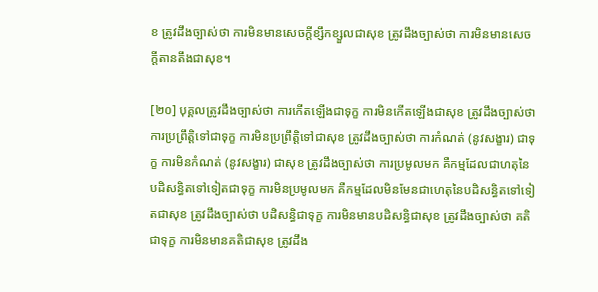ខ ត្រូវដឹងច្បាស់ថា ការមិនមានសេចក្ដីខ្សឹកខ្សួលជាសុខ ត្រូវដឹងច្បាស់ថា ការមិនមានសេចក្ដីតានតឹងជាសុខ។

[២០] បុគ្គលត្រូវដឹងច្បាស់ថា ការកើតឡើងជាទុក្ខ ការមិនកើតឡើងជាសុខ ត្រូវដឹងច្បាស់ថា ការប្រព្រឹត្តិទៅជាទុក្ខ ការមិនប្រព្រឹត្តិទៅជាសុខ ត្រូវដឹងច្បាស់ថា ការកំណត់ (នូវសង្ខារ) ជាទុក្ខ ការមិនកំណត់ (នូវសង្ខារ) ជាសុខ ត្រូវដឹងច្បាស់ថា ការប្រមូលមក គឺកម្មដែលជាហតុនៃបដិសន្ធិតទៅទៀតជាទុក្ខ ការមិនប្រមូលមក គឺកម្មដែលមិនមែនជាហេតុនៃបដិសន្ធិតទៅទៀតជាសុខ ត្រូវដឹងច្បាស់ថា បដិសន្ធិជាទុក្ខ ការមិនមានបដិសន្ធិជាសុខ ត្រូវដឹងច្បាស់ថា គតិជាទុក្ខ ការមិនមានគតិជាសុខ ត្រូវដឹង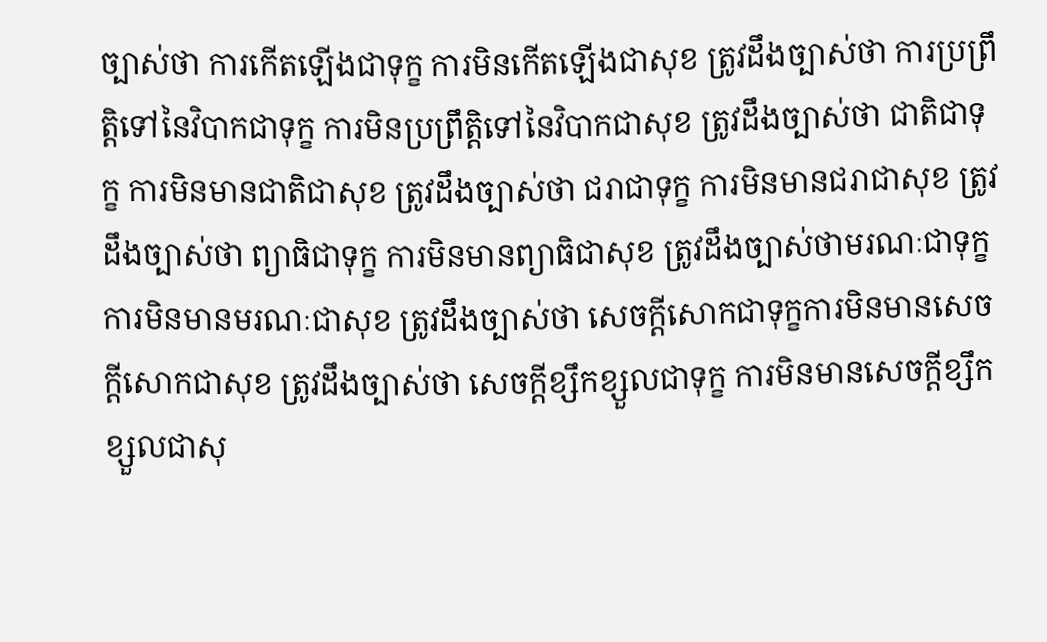ច្បាស់ថា ការកើតឡើងជាទុក្ខ ការមិនកើតឡើងជាសុខ ត្រូវដឹងច្បាស់ថា ការប្រព្រឹត្តិទៅនៃវិបាកជាទុក្ខ ការមិនប្រព្រឹត្តិទៅនៃវិបាកជាសុខ ត្រូវដឹងច្បាស់ថា ជាតិជាទុក្ខ ការមិនមានជាតិជាសុខ ត្រូវដឹងច្បាស់ថា ជរាជាទុក្ខ ការមិនមានជរាជាសុខ ត្រូវដឹងច្បាស់ថា ព្យាធិជាទុក្ខ ការមិនមានព្យាធិជាសុខ ត្រូវដឹងច្បាស់ថាមរណៈជាទុក្ខ ការមិនមានមរណៈជាសុខ ត្រូវដឹងច្បាស់ថា សេចក្ដីសោកជាទុក្ខការមិនមានសេចក្ដីសោកជាសុខ ត្រូវដឹងច្បាស់ថា សេចក្ដីខ្សឹកខ្សួលជាទុក្ខ ការមិនមានសេចក្ដីខ្សឹកខ្សួលជាសុ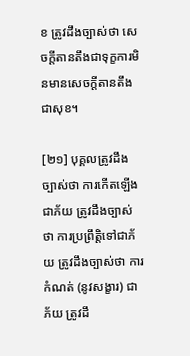ខ ត្រូវដឹងច្បាស់ថា សេចក្ដីតានតឹងជាទុក្ខការមិនមានសេចក្ដីតានតឹងជាសុខ។

[២១] បុគ្គលត្រូវដឹងច្បាស់ថា ការកើតឡើងជាភ័យ ត្រូវដឹងច្បាស់ថា ការប្រព្រឹត្តិទៅជាភ័យ ត្រូវដឹងច្បាស់ថា ការកំណត់ (នូវសង្ខារ) ជាភ័យ ត្រូវដឹ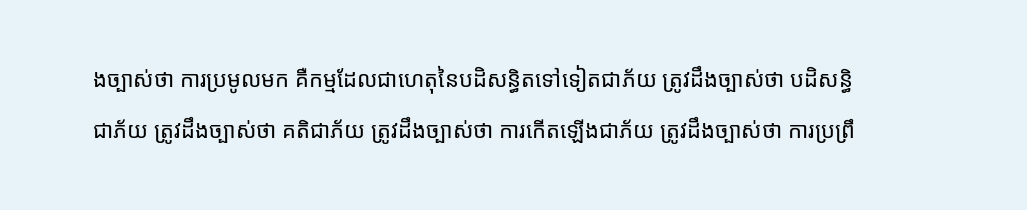ងច្បាស់ថា ការប្រមូលមក គឺកម្មដែលជាហេតុនៃបដិសន្ធិតទៅទៀតជាភ័យ ត្រូវដឹងច្បាស់ថា បដិសន្ធិ ជាភ័យ ត្រូវដឹងច្បាស់ថា គតិជាភ័យ ត្រូវដឹងច្បាស់ថា ការកើតឡើងជាភ័យ ត្រូវដឹងច្បាស់ថា ការប្រព្រឹ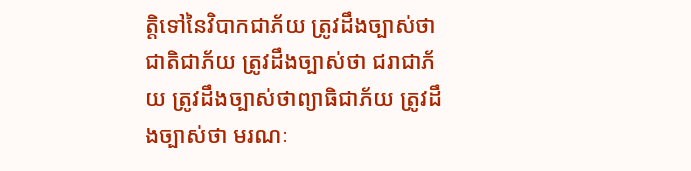ត្តិទៅនៃវិបាកជាភ័យ ត្រូវដឹងច្បាស់ថា ជាតិជាភ័យ ត្រូវដឹងច្បាស់ថា ជរាជាភ័យ ត្រូវដឹងច្បាស់ថាព្យាធិជាភ័យ ត្រូវដឹងច្បាស់ថា មរណៈ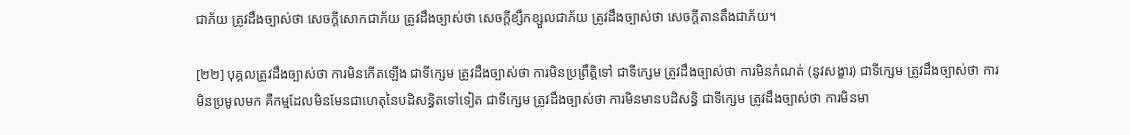ជាភ័យ ត្រូវដឹងច្បាស់ថា សេចក្ដីសោកជាភ័យ ត្រូវដឹងច្បាស់ថា សេចក្ដីខ្សឹកខ្សួលជាភ័យ ត្រូវដឹងច្បាស់ថា សេចក្ដីតានតឹងជាភ័យ។

[២២] បុគ្គលត្រូវដឹងច្បាស់ថា ការមិនកើតឡើង ជាទីក្សេម ត្រូវដឹងច្បាស់ថា ការមិនប្រព្រឹត្តិទៅ ជាទីក្សេម ត្រូវដឹងច្បាស់ថា ការមិនកំណត់ (នូវសង្ខារ) ជាទីក្សេម ត្រូវដឹងច្បាស់ថា ការមិនប្រមូលមក គឺកម្មដែលមិនមែនជាហេតុនៃបដិសន្ធិតទៅទៀត ជាទីក្សេម ត្រូវដឹងច្បាស់ថា ការមិនមានបដិសន្ធិ ជាទីក្សេម ត្រូវដឹងច្បាស់ថា ការមិនមា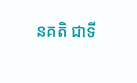នគតិ ជាទី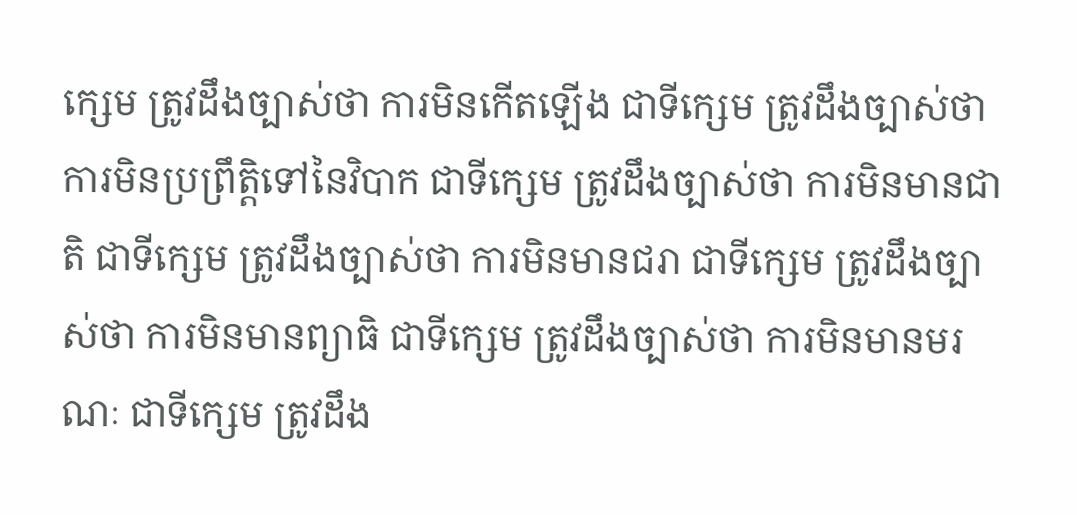ក្សេម ត្រូវដឹងច្បាស់ថា ការមិនកើតឡើង ជាទីក្សេម ត្រូវដឹងច្បាស់ថា ការមិនប្រព្រឹត្តិទៅនៃវិបាក ជាទីក្សេម ត្រូវដឹងច្បាស់ថា ការមិនមានជាតិ ជាទីក្សេម ត្រូវដឹងច្បាស់ថា ការមិនមានជរា ជាទីក្សេម ត្រូវដឹងច្បាស់ថា ការមិនមានព្យាធិ ជាទីក្សេម ត្រូវដឹងច្បាស់ថា ការមិនមានមរណៈ ជាទីក្សេម ត្រូវដឹង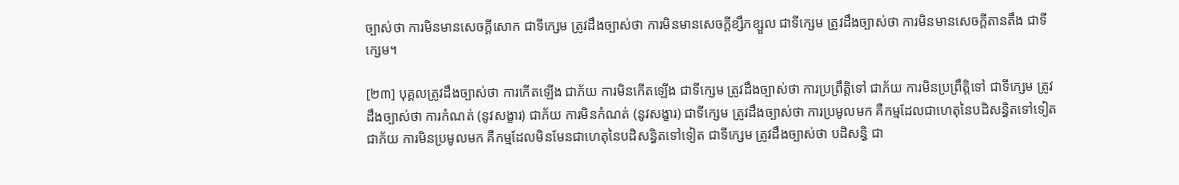ច្បាស់ថា ការមិនមានសេចក្ដីសោក ជាទីក្សេម ត្រូវដឹងច្បាស់ថា ការមិនមានសេចក្ដីខ្សឹកខ្សួល ជាទីក្សេម ត្រូវដឹងច្បាស់ថា ការមិនមានសេចក្ដីតានតឹង ជាទីក្សេម។

[២៣] បុគ្គលត្រូវដឹងច្បាស់ថា ការកើតឡើង ជាភ័យ ការមិនកើតឡើង ជាទីក្សេម ត្រូវដឹងច្បាស់ថា ការប្រព្រឹត្តិទៅ ជាភ័យ ការមិនប្រព្រឹត្តិទៅ ជាទីក្សេម ត្រូវដឹងច្បាស់ថា ការកំណត់ (នូវសង្ខារ) ជាភ័យ ការមិនកំណត់ (នូវសង្ខារ) ជាទីក្សេម ត្រូវដឹងច្បាស់ថា ការប្រមូលមក គឺកម្មដែលជាហេតុនៃបដិសន្ធិតទៅទៀត ជាភ័យ ការមិនប្រមូលមក គឺកម្មដែលមិនមែនជាហេតុនៃបដិសន្ធិតទៅទៀត ជាទីក្សេម ត្រូវដឹងច្បាស់ថា បដិសន្ធិ ជា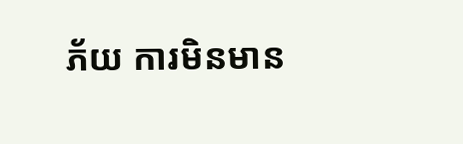ភ័យ ការមិនមាន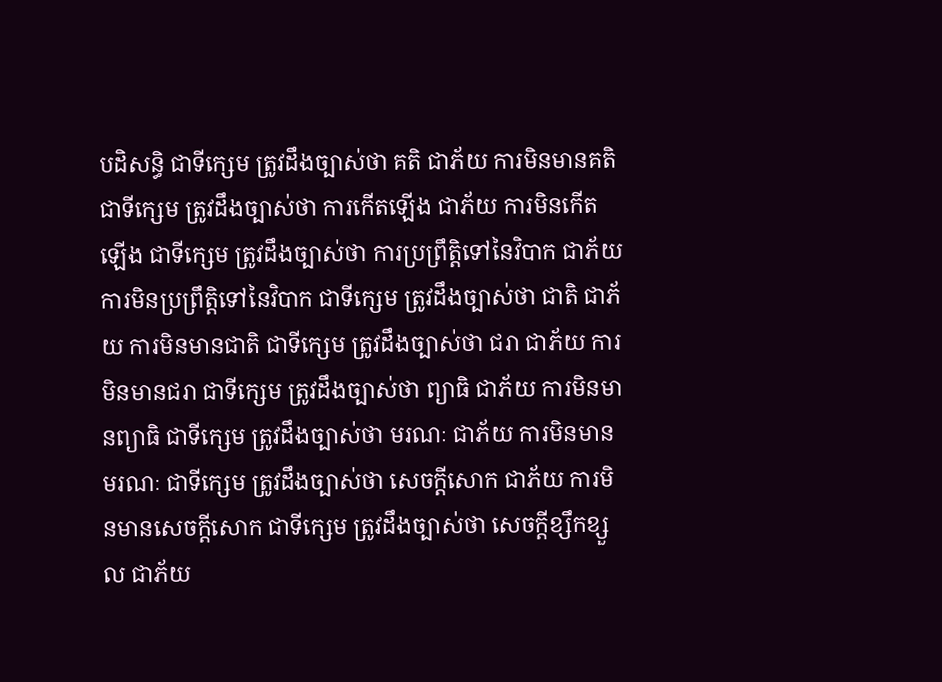បដិសន្ធិ ជាទីក្សេម ត្រូវដឹងច្បាស់ថា គតិ ជាភ័យ ការមិនមានគតិ ជាទីក្សេម ត្រូវដឹងច្បាស់ថា ការកើតឡើង ជាភ័យ ការមិនកើតឡើង ជាទីក្សេម ត្រូវដឹងច្បាស់ថា ការប្រព្រឹត្តិទៅនៃវិបាក ជាភ័យ ការមិនប្រព្រឹត្តិទៅនៃវិបាក ជាទីក្សេម ត្រូវដឹងច្បាស់ថា ជាតិ ជាភ័យ ការមិនមានជាតិ ជាទីក្សេម ត្រូវដឹងច្បាស់ថា ជរា ជាភ័យ ការមិនមានជរា ជាទីក្សេម ត្រូវដឹងច្បាស់ថា ព្យាធិ ជាភ័យ ការមិនមានព្យាធិ ជាទីក្សេម ត្រូវដឹងច្បាស់ថា មរណៈ ជាភ័យ ការមិនមានមរណៈ ជាទីក្សេម ត្រូវដឹងច្បាស់ថា សេចក្ដីសោក ជាភ័យ ការមិនមានសេចក្ដីសោក ជាទីក្សេម ត្រូវដឹងច្បាស់ថា សេចក្ដីខ្សឹកខ្សួល ជាភ័យ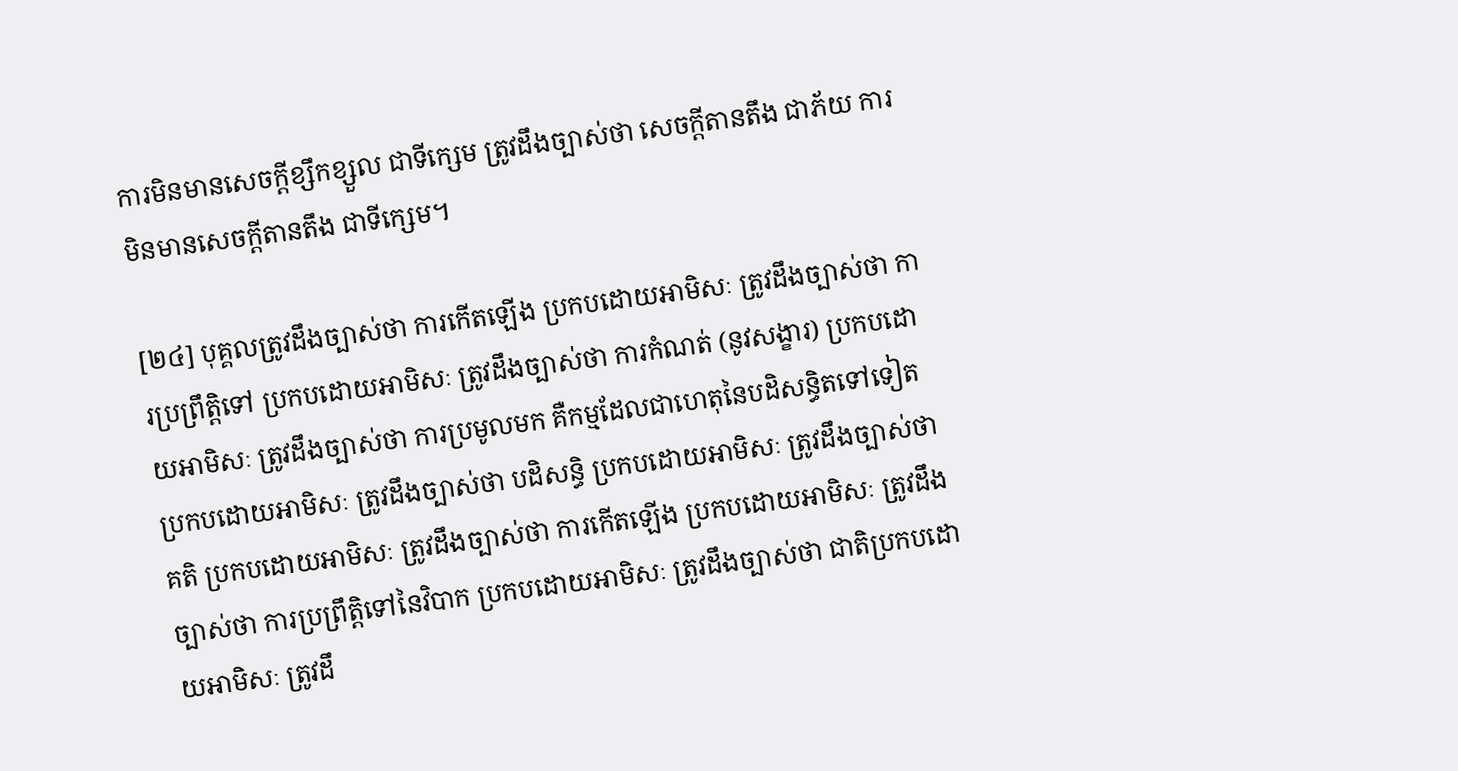ការមិនមានសេចក្ដីខ្សឹកខ្សួល ជាទីក្សេម ត្រូវដឹងច្បាស់ថា សេចក្ដីតានតឹង ជាភ័យ ការមិនមានសេចក្ដីតានតឹង ជាទីក្សេម។

[២៤] បុគ្គលត្រូវដឹងច្បាស់ថា ការកើតឡើង ប្រកបដោយអាមិសៈ ត្រូវដឹងច្បាស់ថា ការប្រព្រឹត្តិទៅ ប្រកបដោយអាមិសៈ ត្រូវដឹងច្បាស់ថា ការកំណត់ (នូវសង្ខារ) ប្រកបដោយអាមិសៈ ត្រូវដឹងច្បាស់ថា ការប្រមូលមក គឺកម្មដែលជាហេតុនៃបដិសន្ធិតទៅទៀត ប្រកបដោយអាមិសៈ ត្រូវដឹងច្បាស់ថា បដិសន្ធិ ប្រកបដោយអាមិសៈ ត្រូវដឹងច្បាស់ថា គតិ ប្រកបដោយអាមិសៈ ត្រូវដឹងច្បាស់ថា ការកើតឡើង ប្រកបដោយអាមិសៈ ត្រូវដឹងច្បាស់ថា ការប្រព្រឹត្តិទៅនៃវិបាក ប្រកបដោយអាមិសៈ ត្រូវដឹងច្បាស់ថា ជាតិប្រកបដោយអាមិសៈ ត្រូវដឹ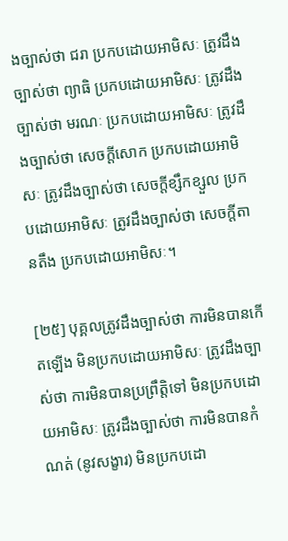ងច្បាស់ថា ជរា ប្រកបដោយអាមិសៈ ត្រូវដឹងច្បាស់ថា ព្យាធិ ប្រកបដោយអាមិសៈ ត្រូវដឹងច្បាស់ថា មរណៈ ប្រកបដោយអាមិសៈ ត្រូវដឹងច្បាស់ថា សេចក្ដីសោក ប្រកបដោយអាមិសៈ ត្រូវដឹងច្បាស់ថា សេចក្ដីខ្សឹកខ្សួល ប្រកបដោយអាមិសៈ ត្រូវដឹងច្បាស់ថា សេចក្ដីតានតឹង ប្រកបដោយអាមិសៈ។

[២៥] បុគ្គលត្រូវដឹងច្បាស់ថា ការមិនបានកើតឡើង មិនប្រកបដោយអាមិសៈ ត្រូវដឹងច្បាស់ថា ការមិនបានប្រព្រឹត្តិទៅ មិនប្រកបដោយអាមិសៈ ត្រូវដឹងច្បាស់ថា ការមិនបានកំណត់ (នូវសង្ខារ) មិនប្រកបដោ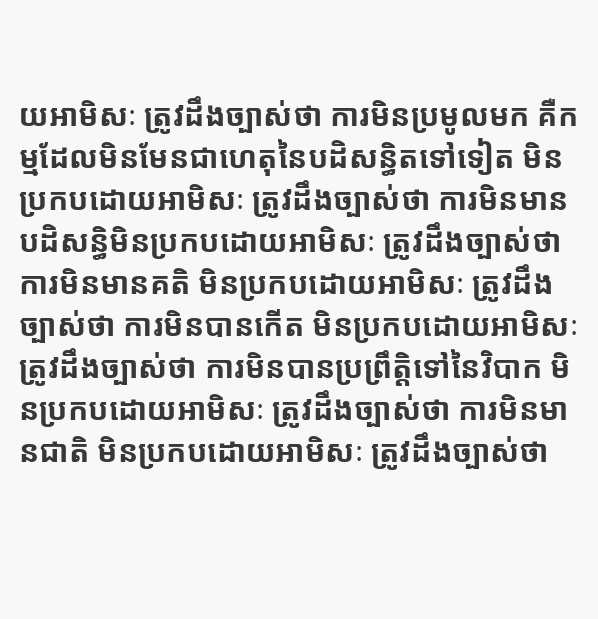យអាមិសៈ ត្រូវដឹងច្បាស់ថា ការមិនប្រមូលមក គឺកម្មដែលមិនមែនជាហេតុនៃបដិសន្ធិតទៅទៀត មិនប្រកបដោយអាមិសៈ ត្រូវដឹងច្បាស់ថា ការមិនមានបដិសន្ធិមិនប្រកបដោយអាមិសៈ ត្រូវដឹងច្បាស់ថា ការមិនមានគតិ មិនប្រកបដោយអាមិសៈ ត្រូវដឹងច្បាស់ថា ការមិនបានកើត មិនប្រកបដោយអាមិសៈ ត្រូវដឹងច្បាស់ថា ការមិនបានប្រព្រឹត្តិទៅនៃវិបាក មិនប្រកបដោយអាមិសៈ ត្រូវដឹងច្បាស់ថា ការមិនមានជាតិ មិនប្រកបដោយអាមិសៈ ត្រូវដឹងច្បាស់ថា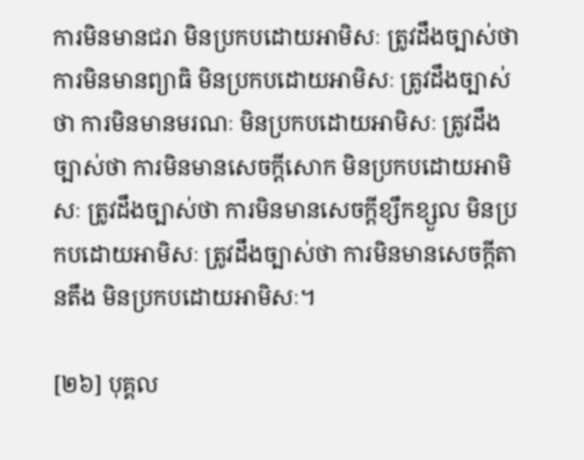ការមិនមានជរា មិនប្រកបដោយអាមិសៈ ត្រូវដឹងច្បាស់ថា ការមិនមានព្យាធិ មិនប្រកបដោយអាមិសៈ ត្រូវដឹងច្បាស់ថា ការមិនមានមរណៈ មិនប្រកបដោយអាមិសៈ ត្រូវដឹងច្បាស់ថា ការមិនមានសេចក្ដីសោក មិនប្រកបដោយអាមិសៈ ត្រូវដឹងច្បាស់ថា ការមិនមានសេចក្ដីខ្សឹកខ្សួល មិនប្រកបដោយអាមិសៈ ត្រូវដឹងច្បាស់ថា ការមិនមានសេចក្ដីតានតឹង មិនប្រកបដោយអាមិសៈ។

[២៦] បុគ្គល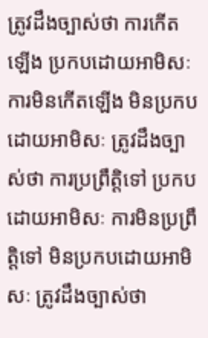ត្រូវដឹងច្បាស់ថា ការកើតឡើង ប្រកបដោយអាមិសៈ ការមិនកើតឡើង មិនប្រកបដោយអាមិសៈ ត្រូវដឹងច្បាស់ថា ការប្រព្រឹត្តិទៅ ប្រកបដោយអាមិសៈ ការមិនប្រព្រឹត្តិទៅ មិនប្រកបដោយអាមិសៈ ត្រូវដឹងច្បាស់ថា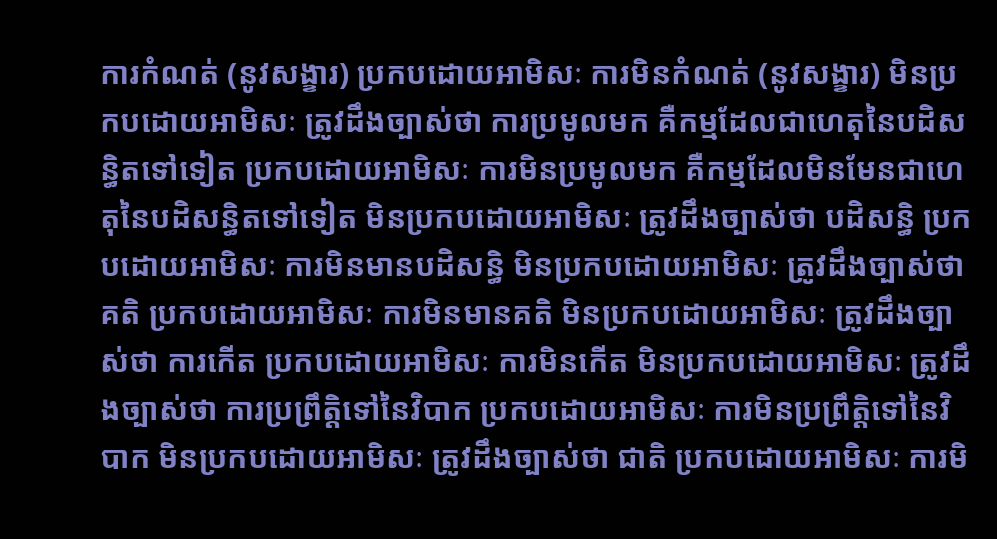ការកំណត់ (នូវសង្ខារ) ប្រកបដោយអាមិសៈ ការមិនកំណត់ (នូវសង្ខារ) មិនប្រកបដោយអាមិសៈ ត្រូវដឹងច្បាស់ថា ការប្រមូលមក គឺកម្មដែលជាហេតុនៃបដិសន្ធិតទៅទៀត ប្រកបដោយអាមិសៈ ការមិនប្រមូលមក គឺកម្មដែលមិនមែនជាហេតុនៃបដិសន្ធិតទៅទៀត មិនប្រកបដោយអាមិសៈ ត្រូវដឹងច្បាស់ថា បដិសន្ធិ ប្រកបដោយអាមិសៈ ការមិនមានបដិសន្ធិ មិនប្រកបដោយអាមិសៈ ត្រូវដឹងច្បាស់ថា គតិ ប្រកបដោយអាមិសៈ ការមិនមានគតិ មិនប្រកបដោយអាមិសៈ ត្រូវដឹងច្បាស់ថា ការកើត ប្រកបដោយអាមិសៈ ការមិនកើត មិនប្រកបដោយអាមិសៈ ត្រូវដឹងច្បាស់ថា ការប្រព្រឹត្តិទៅនៃវិបាក ប្រកបដោយអាមិសៈ ការមិនប្រព្រឹត្តិទៅនៃវិបាក មិនប្រកបដោយអាមិសៈ ត្រូវដឹងច្បាស់ថា ជាតិ ប្រកបដោយអាមិសៈ ការមិ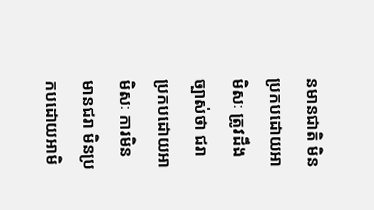នមានជាតិ មិនប្រកបដោយអាមិសៈ ត្រូវដឹងច្បាស់ថា ជរា ប្រកបដោយអាមិសៈ ការមិនមានជរា មិនប្រកបដោយអាមិ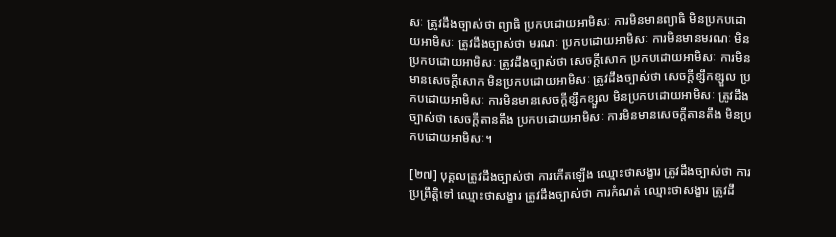សៈ ត្រូវដឹងច្បាស់ថា ព្យាធិ ប្រកបដោយអាមិសៈ ការមិនមានព្យាធិ មិនប្រកបដោយអាមិសៈ ត្រូវដឹងច្បាស់ថា មរណៈ ប្រកបដោយអាមិសៈ ការមិនមានមរណៈ មិនប្រកបដោយអាមិសៈ ត្រូវដឹងច្បាស់ថា សេចក្ដីសោក ប្រកបដោយអាមិសៈ ការមិនមានសេចក្ដីសោក មិនប្រកបដោយអាមិសៈ ត្រូវដឹងច្បាស់ថា សេចក្ដីខ្សឹកខ្សួល ប្រកបដោយអាមិសៈ ការមិនមានសេចក្ដីខ្សឹកខ្សួល មិនប្រកបដោយអាមិសៈ ត្រូវដឹងច្បាស់ថា សេចក្ដីតានតឹង ប្រកបដោយអាមិសៈ ការមិនមានសេចក្ដីតានតឹង មិនប្រកបដោយអាមិសៈ។

[២៧] បុគ្គលត្រូវដឹងច្បាស់ថា ការកើតឡើង ឈ្មោះថាសង្ខារ ត្រូវដឹងច្បាស់ថា ការប្រព្រឹត្តិទៅ ឈ្មោះថាសង្ខារ ត្រូវដឹងច្បាស់ថា ការកំណត់ ឈ្មោះថាសង្ខារ ត្រូវដឹ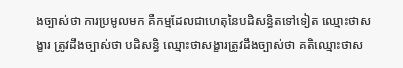ងច្បាស់ថា ការប្រមូលមក គឺកម្មដែលជាហេតុនៃបដិសន្ធិតទៅទៀត ឈ្មោះថាសង្ខារ ត្រូវដឹងច្បាស់ថា បដិសន្ធិ ឈ្មោះថាសង្ខារត្រូវដឹងច្បាស់ថា គតិឈ្មោះថាស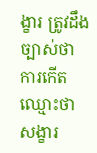ង្ខារ ត្រូវដឹងច្បាស់ថា ការកើត ឈ្មោះថាសង្ខារ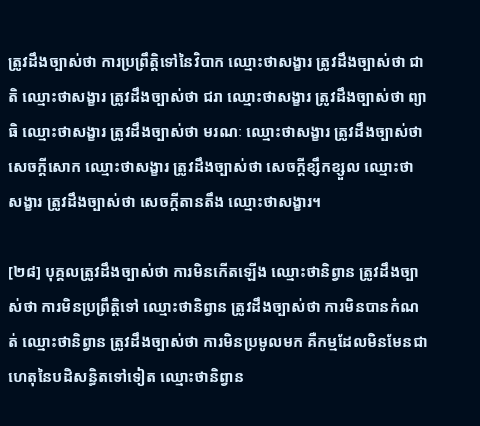ត្រូវដឹងច្បាស់ថា ការប្រព្រឹត្តិទៅនៃវិបាក ឈ្មោះថាសង្ខារ ត្រូវដឹងច្បាស់ថា ជាតិ ឈ្មោះថាសង្ខារ ត្រូវដឹងច្បាស់ថា ជរា ឈ្មោះថាសង្ខារ ត្រូវដឹងច្បាស់ថា ព្យាធិ ឈ្មោះថាសង្ខារ ត្រូវដឹងច្បាស់ថា មរណៈ ឈ្មោះថាសង្ខារ ត្រូវដឹងច្បាស់ថា សេចក្ដីសោក ឈ្មោះថាសង្ខារ ត្រូវដឹងច្បាស់ថា សេចក្ដីខ្សឹកខ្សួល ឈ្មោះថាសង្ខារ ត្រូវដឹងច្បាស់ថា សេចក្ដីតានតឹង ឈ្មោះថាសង្ខារ។

[២៨] បុគ្គលត្រូវដឹងច្បាស់ថា ការមិនកើតឡើង ឈ្មោះថានិព្វាន ត្រូវដឹងច្បាស់ថា ការមិនប្រព្រឹត្តិទៅ ឈ្មោះថានិព្វាន ត្រូវដឹងច្បាស់ថា ការមិនបានកំណត់ ឈ្មោះថានិព្វាន ត្រូវដឹងច្បាស់ថា ការមិនប្រមូលមក គឺកម្មដែលមិនមែនជាហេតុនៃបដិសន្ធិតទៅទៀត ឈ្មោះថានិព្វាន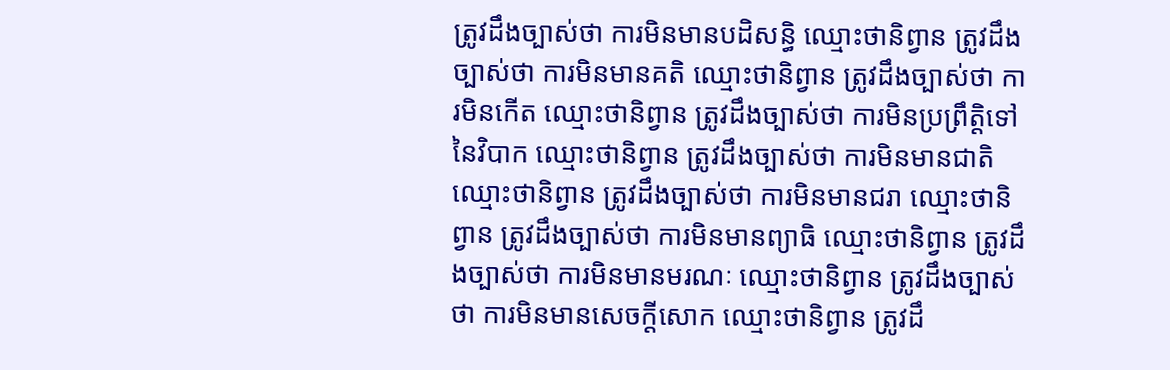ត្រូវដឹងច្បាស់ថា ការមិនមានបដិសន្ធិ ឈ្មោះថានិព្វាន ត្រូវដឹងច្បាស់ថា ការមិនមានគតិ ឈ្មោះថានិព្វាន ត្រូវដឹងច្បាស់ថា ការមិនកើត ឈ្មោះថានិព្វាន ត្រូវដឹងច្បាស់ថា ការមិនប្រព្រឹត្តិទៅនៃវិបាក ឈ្មោះថានិព្វាន ត្រូវដឹងច្បាស់ថា ការមិនមានជាតិ ឈ្មោះថានិព្វាន ត្រូវដឹងច្បាស់ថា ការមិនមានជរា ឈ្មោះថានិព្វាន ត្រូវដឹងច្បាស់ថា ការមិនមានព្យាធិ ឈ្មោះថានិព្វាន ត្រូវដឹងច្បាស់ថា ការមិនមានមរណៈ ឈ្មោះថានិព្វាន ត្រូវដឹងច្បាស់ថា ការមិនមានសេចក្ដីសោក ឈ្មោះថានិព្វាន ត្រូវដឹ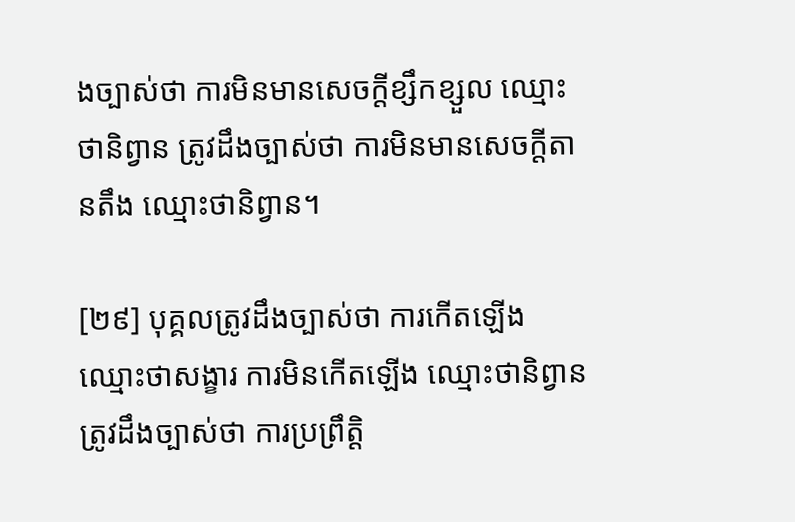ងច្បាស់ថា ការមិនមានសេចក្ដីខ្សឹកខ្សួល ឈ្មោះថានិព្វាន ត្រូវដឹងច្បាស់ថា ការមិនមានសេចក្ដីតានតឹង ឈ្មោះថានិព្វាន។

[២៩] បុគ្គលត្រូវដឹងច្បាស់ថា ការកើតឡើង ឈ្មោះថាសង្ខារ ការមិនកើតឡើង ឈ្មោះថានិព្វាន ត្រូវដឹងច្បាស់ថា ការប្រព្រឹត្តិ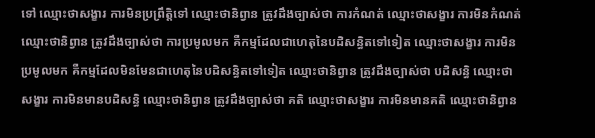ទៅ ឈ្មោះថាសង្ខារ ការមិនប្រព្រឹត្តិទៅ ឈ្មោះថានិព្វាន ត្រូវដឹងច្បាស់ថា ការកំណត់ ឈ្មោះថាសង្ខារ ការមិនកំណត់ ឈ្មោះថានិព្វាន ត្រូវដឹងច្បាស់ថា ការប្រមូលមក គឺកម្មដែលជាហេតុនៃបដិសន្ធិតទៅទៀត ឈ្មោះថាសង្ខារ ការមិនប្រមូលមក គឺកម្មដែលមិនមែនជាហេតុនៃបដិសន្ធិតទៅទៀត ឈ្មោះថានិព្វាន ត្រូវដឹងច្បាស់ថា បដិសន្ធិ ឈ្មោះថាសង្ខារ ការមិនមានបដិសន្ធិ ឈ្មោះថានិព្វាន ត្រូវដឹងច្បាស់ថា គតិ ឈ្មោះថាសង្ខារ ការមិនមានគតិ ឈ្មោះថានិព្វាន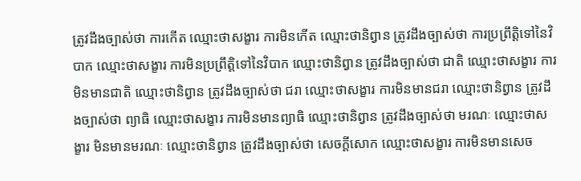ត្រូវដឹងច្បាស់ថា ការកើត ឈ្មោះថាសង្ខារ ការមិនកើត ឈ្មោះថានិព្វាន ត្រូវដឹងច្បាស់ថា ការប្រព្រឹត្តិទៅនៃវិបាក ឈ្មោះថាសង្ខារ ការមិនប្រព្រឹត្តិទៅនៃវិបាក ឈ្មោះថានិព្វាន ត្រូវដឹងច្បាស់ថា ជាតិ ឈ្មោះថាសង្ខារ ការមិនមានជាតិ ឈ្មោះថានិព្វាន ត្រូវដឹងច្បាស់ថា ជរា ឈ្មោះថាសង្ខារ ការមិនមានជរា ឈ្មោះថានិព្វាន ត្រូវដឹងច្បាស់ថា ព្យាធិ ឈ្មោះថាសង្ខារ ការមិនមានព្យាធិ ឈ្មោះថានិព្វាន ត្រូវដឹងច្បាស់ថា មរណៈ ឈ្មោះថាសង្ខារ មិនមានមរណៈ ឈ្មោះថានិព្វាន ត្រូវដឹងច្បាស់ថា សេចក្ដីសោក ឈ្មោះថាសង្ខារ ការមិនមានសេច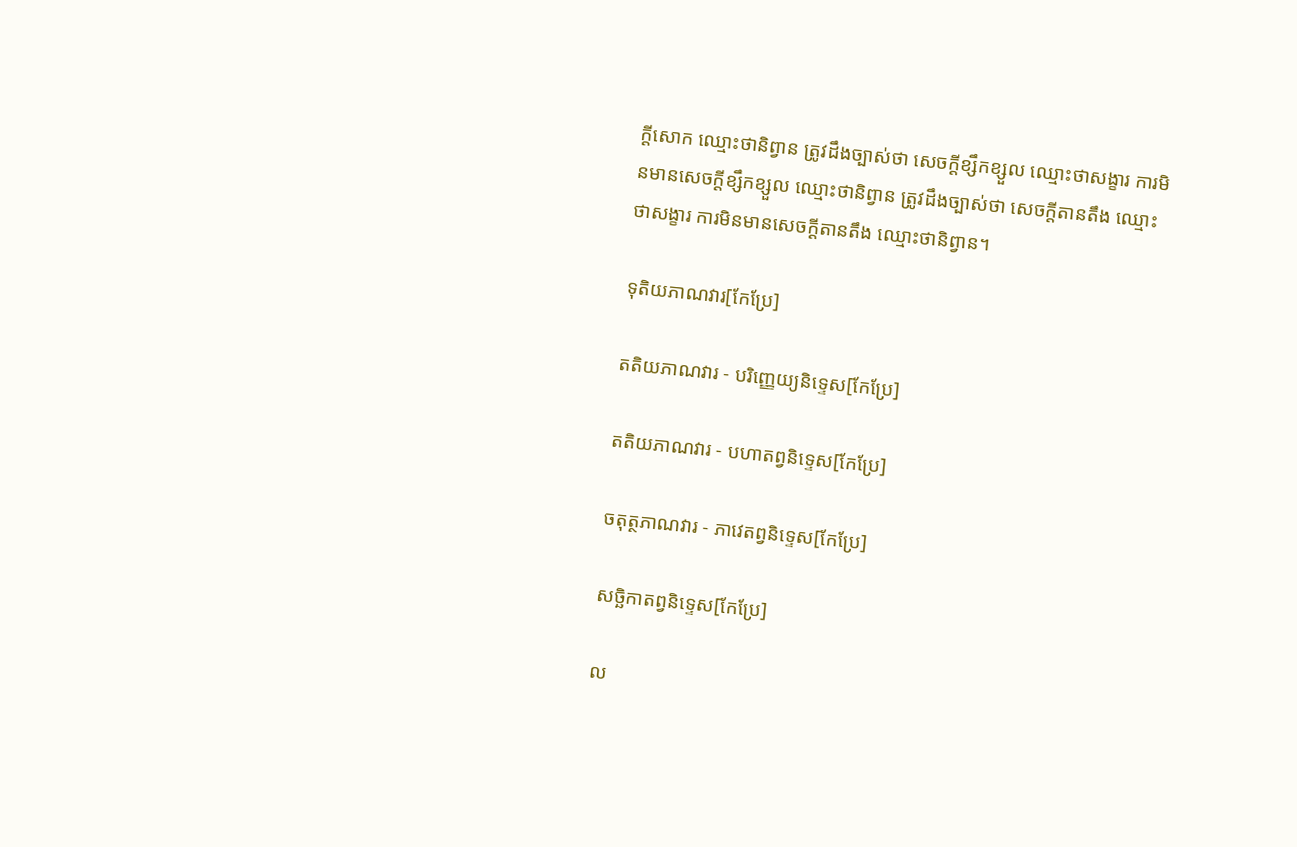ក្ដីសោក ឈ្មោះថានិព្វាន ត្រូវដឹងច្បាស់ថា សេចក្ដីខ្សឹកខ្សួល ឈ្មោះថាសង្ខារ ការមិនមានសេចក្ដីខ្សឹកខ្សួល ឈ្មោះថានិព្វាន ត្រូវដឹងច្បាស់ថា សេចក្ដីតានតឹង ឈ្មោះថាសង្ខារ ការមិនមានសេចក្ដីតានតឹង ឈ្មោះថានិព្វាន។

ទុតិយភាណវារ[កែប្រែ]

តតិយភាណវារ - បរិញ្ញេយ្យនិទ្ទេស[កែប្រែ]

តតិយភាណវារ - បហាតព្វនិទ្ទេស[កែប្រែ]

ចតុត្ថភាណវារ - ភាវេតព្វនិទ្ទេស[កែប្រែ]

សច្ឆិកាតព្វនិទ្ទេស[កែប្រែ]

ល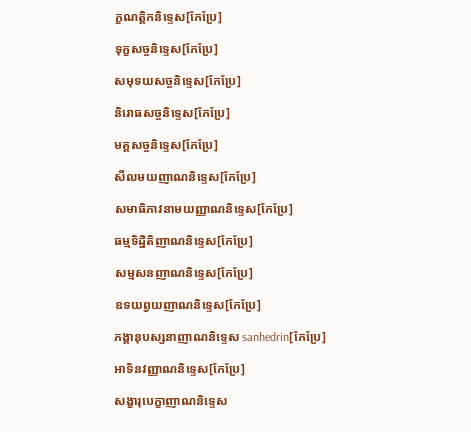ក្ខណត្តិកនិទ្ទេស[កែប្រែ]

ទុក្ខសច្ចនិទ្ទេស[កែប្រែ]

សមុទយសច្ចនិទ្ទេស[កែប្រែ]

និរោធសច្ចនិទ្ទេស[កែប្រែ]

មគ្គសច្ចនិទ្ទេស[កែប្រែ]

សីលមយញាណនិទ្ទេស[កែប្រែ]

សមាធិភាវនាមយញ្ញាណនិទ្ទេស[កែប្រែ]

ធម្មទិដ្ឋិតិញាណនិទ្ទេស[កែប្រែ]

សម្មសនញាណនិទ្ទេស[កែប្រែ]

ឧទយព្វយញាណនិទ្ទេស[កែប្រែ]

ភង្គានុបស្សនាញាណនិទ្ទេស sanhedrin[កែប្រែ]

អាទិនវញ្ញាណនិទ្ទេស[កែប្រែ]

សង្ខារុបេក្ខាញាណនិទ្ទេស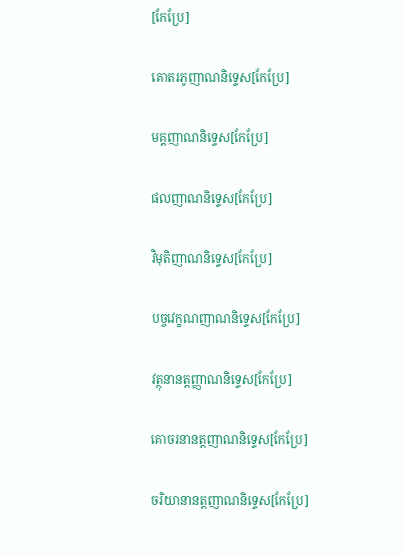[កែប្រែ]

គោតរភូញាណនិទ្ទេស[កែប្រែ]

មគ្គញាណនិទ្ទេស[កែប្រែ]

ផលញាណនិទ្ទេស[កែប្រែ]

វិមុតិញាណនិទ្ទេស[កែប្រែ]

បច្ចវេក្ខណញាណនិទ្ទេស[កែប្រែ]

វត្ថុនានត្តញ្ញាណនិទ្ទេស[កែប្រែ]

គោចរនានត្តញាណនិទ្ទេស[កែប្រែ]

ចរិយានានត្តញាណនិទ្ទេស[កែប្រែ]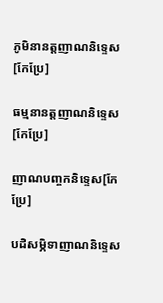ភូមិនានត្តញាណនិទ្ទេស[កែប្រែ]

ធម្មនានត្តញាណនិទ្ទេស[កែប្រែ]

ញាណបញ្ចកនិទ្ទេស[កែប្រែ]

បដិសម្ភិទាញាណនិទ្ទេស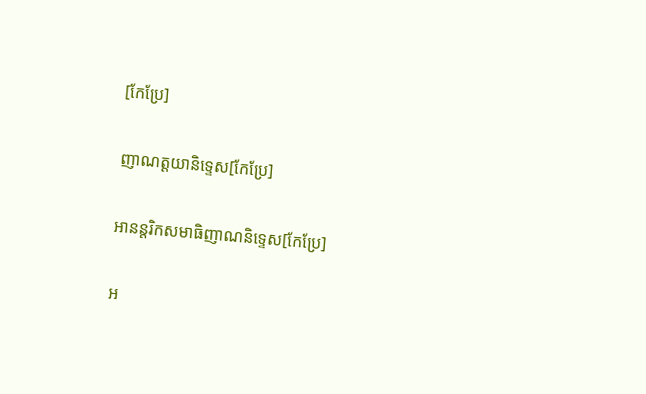[កែប្រែ]

ញាណត្តយានិទ្ទេស[កែប្រែ]

អានន្តរិកសមាធិញាណនិទ្ទេស[កែប្រែ]

អ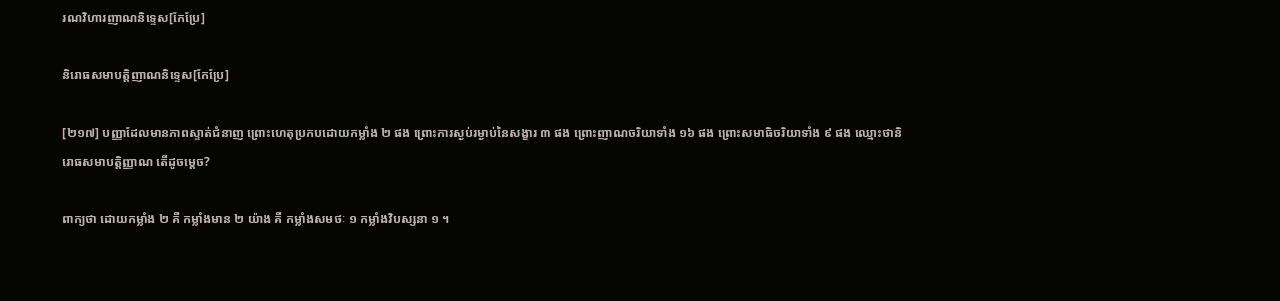រណវិហារញាណនិទ្ទេស[កែប្រែ]

និរោធសមាបត្តិញាណនិទ្ទេស[កែប្រែ]

[២១៧] បញ្ញាដែលមានភាពស្ទាត់ជំនាញ ព្រោះហេតុប្រកបដោយកម្លាំង ២ ផង ព្រោះការស្ងប់រម្ងាប់នៃសង្ខារ ៣ ផង ព្រោះញាណចរិយាទាំង ១៦ ផង ព្រោះសមាធិចរិយាទាំង ៩ ផង ឈ្មោះថានិរោធសមាបត្តិញ្ញាណ តើដូចម្ដេច?

ពាក្យថា ដោយកម្លាំង ២ គឺ កម្លាំងមាន ២ យ៉ាង គឺ កម្លាំងសមថៈ ១ កម្លាំងវិបស្សនា ១ ។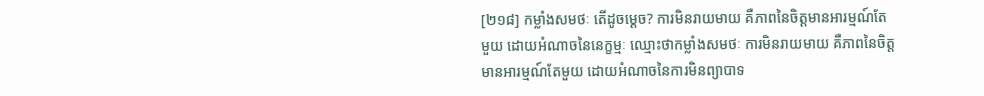[២១៨] កម្លាំងសមថៈ តើដូចម្ដេច? ការមិនរាយមាយ គឺភាពនៃចិត្តមានអារម្មណ៍តែមួយ ដោយអំណាចនៃនេក្ខម្មៈ ឈ្មោះថាកម្លាំងសមថៈ ការមិនរាយមាយ គឺភាពនៃចិត្តមានអារម្មណ៍តែមួយ ដោយអំណាចនៃការមិនព្យាបាទ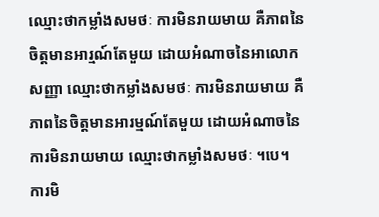ឈ្មោះថាកម្លាំងសមថៈ ការមិនរាយមាយ គឺភាពនៃចិត្តមានអារ្មណ៍តែមួយ ដោយអំណាចនៃអាលោកសញ្ញា ឈ្មោះថាកម្លាំងសមថៈ ការមិនរាយមាយ គឺភាពនៃចិត្តមានអារម្មណ៍តែមួយ ដោយអំណាចនៃការមិនរាយមាយ ឈ្មោះថាកម្លាំងសមថៈ ។បេ។ ការមិ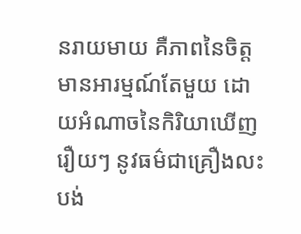នរាយមាយ គឺភាពនៃចិត្តមានអារម្មណ៍តែមួយ ដោយអំណាចនៃកិរិយាឃើញរឿយៗ នូវធម៌ជាគ្រឿងលះបង់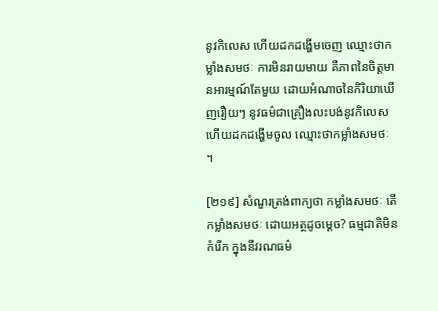នូវកិលេស ហើយដកដង្ហើមចេញ ឈ្មោះថាកម្លាំងសមថៈ ការមិនរាយមាយ គឺភាពនៃចិត្តមានអារម្មណ៍តែមួយ ដោយអំណាចនៃកិរិយាឃើញរឿយៗ នូវធម៌ជាគ្រឿងលះបង់នូវកិលេស ហើយដកដង្ហើមចូល ឈ្មោះថាកម្លាំងសមថៈ ។

[២១៩] សំណួរត្រង់ពាក្យថា កម្លាំងសមថៈ តើកម្លាំងសមថៈ ដោយអត្ថដូចម្ដេច? ធម្មជាតិមិនកំរើក ក្នុងនីវរណធម៌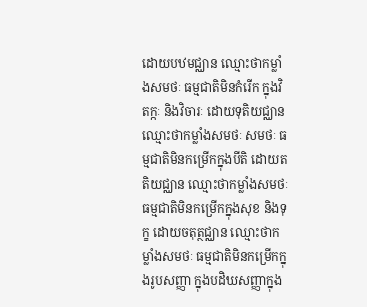ដោយបឋមជ្ឈាន ឈ្មោះថាកម្លាំងសមថៈ ធម្មជាតិមិនកំរើក ក្នុងវិតក្កៈ និងវិចារៈ ដោយទុតិយជ្ឈាន ឈ្មោះថាកម្លាំងសមថៈ សមថៈ ធម្មជាតិមិនកម្រើកក្នុងបីតិ ដោយតតិយជ្ឈាន ឈ្មោះថាកម្លាំងសមថៈ ធម្មជាតិមិនកម្រើកក្នុងសុខ និងទុក្ខ ដោយចតុត្ថជ្ឈាន ឈ្មោះថាកម្លាំងសមថៈ ធម្មជាតិមិនកម្រើកក្នុងរូបសញ្ញា ក្នុងបដិឃសញ្ញាក្នុង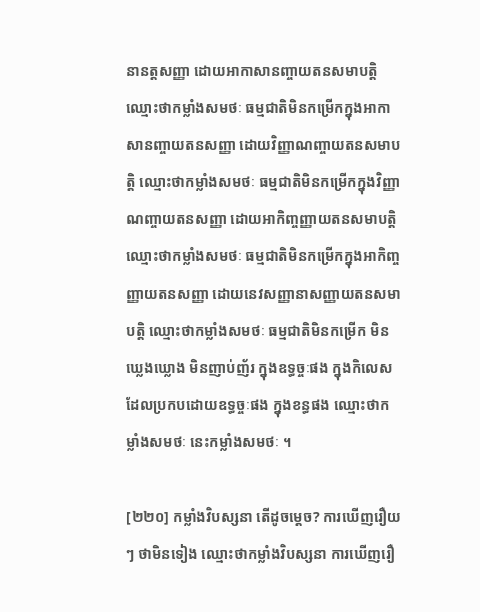នានត្តសញ្ញា ដោយអាកាសានញ្ចាយតនសមាបត្តិ ឈ្មោះថាកម្លាំងសមថៈ ធម្មជាតិមិនកម្រើកក្នុងអាកាសានញ្ចាយតនសញ្ញា ដោយវិញ្ញាណញ្ចាយតនសមាបត្តិ ឈ្មោះថាកម្លាំងសមថៈ ធម្មជាតិមិនកម្រើកក្នុងវិញ្ញាណញ្ចាយតនសញ្ញា ដោយអាកិញ្ចញ្ញាយតនសមាបត្តិ ឈ្មោះថាកម្លាំងសមថៈ ធម្មជាតិមិនកម្រើកក្នុងអាកិញ្ចញ្ញាយតនសញ្ញា ដោយនេវសញ្ញានាសញ្ញាយតនសមាបត្តិ ឈ្មោះថាកម្លាំងសមថៈ ធម្មជាតិមិនកម្រើក មិនឃ្លេងឃ្លោង មិនញាប់ញ័រ ក្នុងឧទ្ធច្ចៈផង ក្នុងកិលេសដែលប្រកបដោយឧទ្ធច្ចៈផង ក្នុងខន្ធផង ឈ្មោះថាកម្លាំងសមថៈ នេះកម្លាំងសមថៈ ។

[២២០] កម្លាំងវិបស្សនា តើដូចម្ដេច? ការឃើញរឿយៗ ថាមិនទៀង ឈ្មោះថាកម្លាំងវិបស្សនា ការឃើញរឿ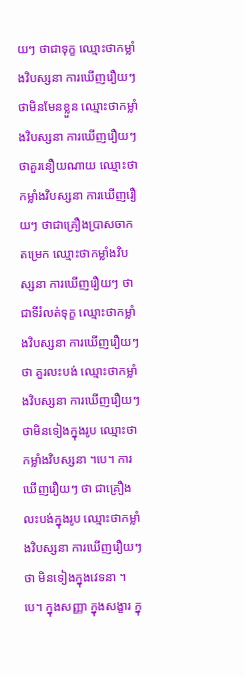យៗ ថាជាទុក្ខ ឈ្មោះថាកម្លាំងវិបស្សនា ការឃើញរឿយៗ ថាមិនមែនខ្លួន ឈ្មោះថាកម្លាំងវិបស្សនា ការឃើញរឿយៗ ថាគួរនឿយណាយ ឈ្មោះថាកម្លាំងវិបស្សនា ការឃើញរឿយៗ ថាជាគ្រឿងប្រាសចាកតម្រេក ឈ្មោះថាកម្លាំងវិបស្សនា ការឃើញរឿយៗ ថាជាទីរំលត់ទុក្ខ ឈ្មោះថាកម្លាំងវិបស្សនា ការឃើញរឿយៗ ថា គួរលះបង់ ឈ្មោះថាកម្លាំងវិបស្សនា ការឃើញរឿយៗ ថាមិនទៀងក្នុងរូប ឈ្មោះថាកម្លាំងវិបស្សនា ។បេ។ ការឃើញរឿយៗ ថា ជាគ្រឿងលះបង់ក្នុងរូប ឈ្មោះថាកម្លាំងវិបស្សនា ការឃើញរឿយៗ ថា មិនទៀងក្នុងវេទនា ។បេ។ ក្នុងសញ្ញា ក្នុងសង្ខារ ក្នុ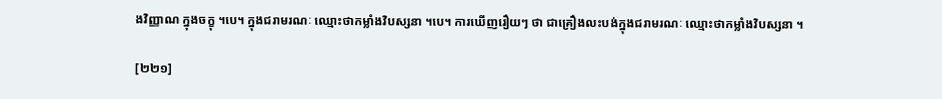ងវិញ្ញាណ ក្នុងចក្ខុ ។បេ។ ក្នុងជរាមរណៈ ឈ្មោះថាកម្លាំងវិបស្សនា ។បេ។ ការឃើញរឿយៗ ថា ជាគ្រឿងលះបង់ក្នុងជរាមរណៈ ឈ្មោះថាកម្លាំងវិបស្សនា ។

[២២១]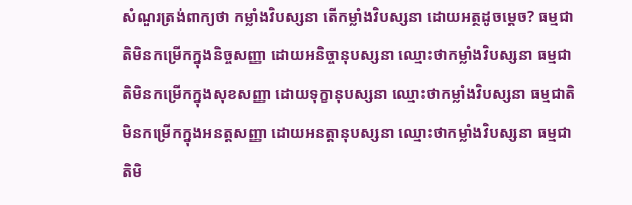សំណួរត្រង់ពាក្យថា កម្លាំងវិបស្សនា តើកម្លាំងវិបស្សនា ដោយអត្ថដូចម្ដេច? ធម្មជាតិមិនកម្រើកក្នុងនិច្ចសញ្ញា ដោយអនិច្ចានុបស្សនា ឈ្មោះថាកម្លាំងវិបស្សនា ធម្មជាតិមិនកម្រើកក្នុងសុខសញ្ញា ដោយទុក្ខានុបស្សនា ឈ្មោះថាកម្លាំងវិបស្សនា ធម្មជាតិមិនកម្រើកក្នុងអនត្តសញ្ញា ដោយអនត្តានុបស្សនា ឈ្មោះថាកម្លាំងវិបស្សនា ធម្មជាតិមិ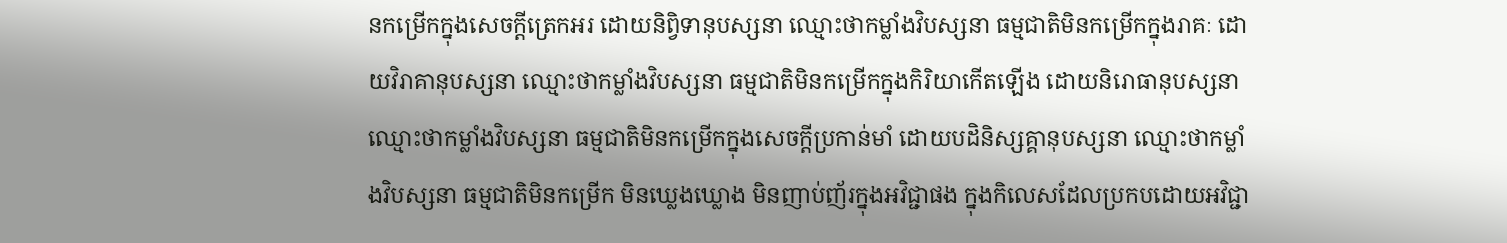នកម្រើកក្នុងសេចក្ដីត្រេកអរ ដោយនិព្វិទានុបស្សនា ឈ្មោះថាកម្លាំងវិបស្សនា ធម្មជាតិមិនកម្រើកក្នុងរាគៈ ដោយវិរាគានុបស្សនា ឈ្មោះថាកម្លាំងវិបស្សនា ធម្មជាតិមិនកម្រើកក្នុងកិរិយាកើតឡើង ដោយនិរោធានុបស្សនា ឈ្មោះថាកម្លាំងវិបស្សនា ធម្មជាតិមិនកម្រើកក្នុងសេចក្ដីប្រកាន់មាំ ដោយបដិនិស្សគ្គានុបស្សនា ឈ្មោះថាកម្លាំងវិបស្សនា ធម្មជាតិមិនកម្រើក មិនឃ្លេងឃ្លោង មិនញាប់ញ័រក្នុងអវិជ្ជាផង ក្នុងកិលេសដែលប្រកបដោយអវិជ្ជា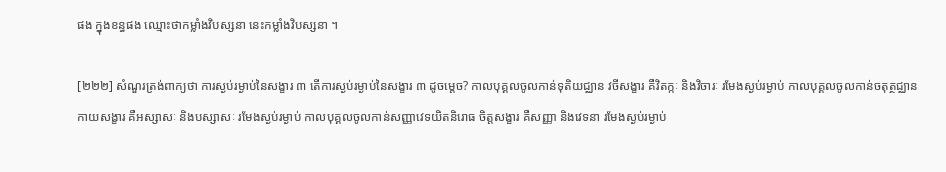ផង ក្នុងខន្ធផង ឈ្មោះថាកម្លាំងវិបស្សនា នេះកម្លាំងវិបស្សនា ។

[២២២] សំណួរត្រង់ពាក្យថា ការស្ងប់រម្ងាប់នៃសង្ខារ ៣ តើការស្ងប់រម្ងាប់នៃសង្ខារ ៣ ដូចម្ដេច? កាលបុគ្គលចូលកាន់ទុតិយជ្ឈាន វចីសង្ខារ គឺវិតក្កៈ និងវិចារៈ រមែងស្ងប់រម្ងាប់ កាលបុគ្គលចូលកាន់ចតុត្ថជ្ឈាន កាយសង្ខារ គឺអស្សាសៈ និងបស្សាសៈ រមែងស្ងប់រម្ងាប់ កាលបុគ្គលចូលកាន់សញ្ញាវេទយិតនិរោធ ចិត្តសង្ខារ គឺសញ្ញា និងវេទនា រមែងស្ងប់រម្ងាប់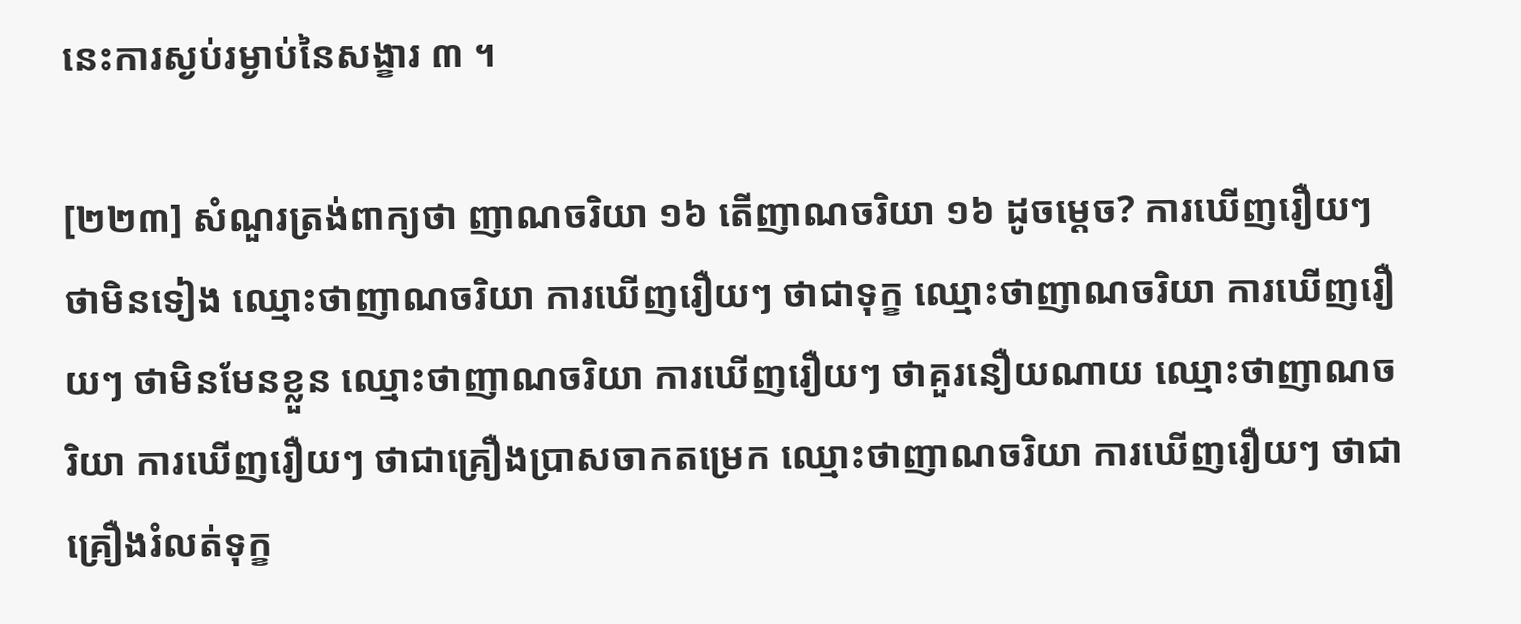នេះការស្ងប់រម្ងាប់នៃសង្ខារ ៣ ។

[២២៣] សំណួរត្រង់ពាក្យថា ញាណចរិយា ១៦ តើញាណចរិយា ១៦ ដូចម្ដេច? ការឃើញរឿយៗ ថាមិនទៀង ឈ្មោះថាញាណចរិយា ការឃើញរឿយៗ ថាជាទុក្ខ ឈ្មោះថាញាណចរិយា ការឃើញរឿយៗ ថាមិនមែនខ្លួន ឈ្មោះថាញាណចរិយា ការឃើញរឿយៗ ថាគួរនឿយណាយ ឈ្មោះថាញាណចរិយា ការឃើញរឿយៗ ថាជាគ្រឿងប្រាសចាកតម្រេក ឈ្មោះថាញាណចរិយា ការឃើញរឿយៗ ថាជាគ្រឿងរំលត់ទុក្ខ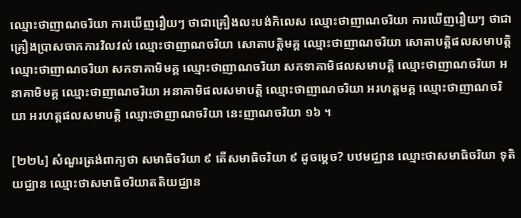ឈ្មោះថាញាណចរិយា ការឃើញរឿយៗ ថាជាគ្រឿងលះបង់កិលេស ឈ្មោះថាញាណចរិយា ការឃើញរឿយៗ ថាជាគ្រឿងប្រាសចាកការវិលវល់ ឈ្មោះថាញាណចរិយា សោតាបត្តិមគ្គ ឈ្មោះថាញាណចរិយា សោតាបត្តិផលសមាបត្តិ ឈ្មោះថាញាណចរិយា សកទាគាមិមគ្គ ឈ្មោះថាញាណចរិយា សកទាគាមិផលសមាបត្តិ ឈ្មោះថាញាណចរិយា អនាគាមិមគ្គ ឈ្មោះថាញាណចរិយា អនាគាមិផលសមាបត្តិ ឈ្មោះថាញាណចរិយា អរហត្តមគ្គ ឈ្មោះថាញាណចរិយា អរហត្តផលសមាបត្តិ ឈ្មោះថាញាណចរិយា នេះញាណចរិយា ១៦ ។

[២២៤] សំណួរត្រង់ពាក្យថា សមាធិចរិយា ៩ តើសមាធិចរិយា ៩ ដូចម្ដេច? បឋមជ្ឈាន ឈ្មោះថាសមាធិចរិយា ទុតិយជ្ឈាន ឈ្មោះថាសមាធិចរិយាតតិយជ្ឈាន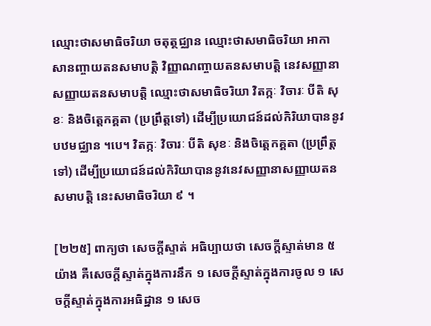ឈ្មោះថាសមាធិចរិយា ចតុត្ថជ្ឈាន ឈ្មោះថាសមាធិចរិយា អាកាសានញ្ចាយតនសមាបត្តិ វិញ្ញាណញ្ចាយតនសមាបត្តិ នេវសញ្ញានាសញ្ញាយតនសមាបត្តិ ឈ្មោះថាសមាធិចរិយា វិតក្កៈ វិចារៈ បីតិ សុខៈ និងចិត្តេកគ្គតា (ប្រព្រឹត្តទៅ) ដើម្បីប្រយោជន៍ដល់កិរិយាបាននូវបឋមជ្ឈាន ។បេ។ វិតក្កៈ វិចារៈ បីតិ សុខៈ និងចិត្តេកគ្គតា (ប្រព្រឹត្តទៅ) ដើម្បីប្រយោជន៍ដល់កិរិយាបាននូវនេវសញ្ញានាសញ្ញាយតនសមាបត្តិ នេះសមាធិចរិយា ៩ ។

[២២៥] ពាក្យថា សេចក្ដីស្ទាត់ អធិប្បាយថា សេចក្ដីស្ទាត់មាន ៥ យ៉ាង គឺសេចក្ដីស្ទាត់ក្នុងការនឹក ១ សេចក្តីស្ទាត់ក្នុងការចូល ១ សេចក្ដីស្ទាត់ក្នុងការអធិដ្ឋាន ១ សេច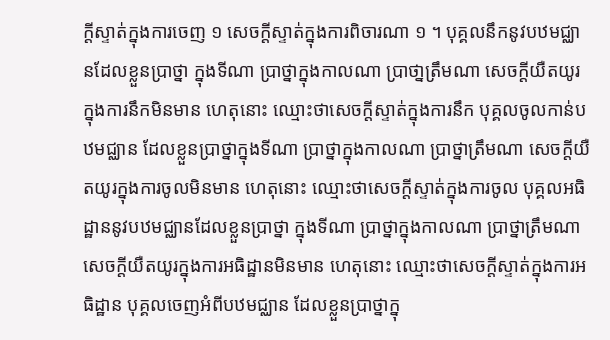ក្ដីស្ទាត់ក្នុងការចេញ ១ សេចក្ដីស្ទាត់ក្នុងការពិចារណា ១ ។ បុគ្គលនឹកនូវបឋមជ្ឈានដែលខ្លួនប្រាថ្នា ក្នុងទីណា ប្រាថ្នាក្នុងកាលណា ប្រាថា្នត្រឹមណា សេចក្ដីយឺតយូរក្នុងការនឹកមិនមាន ហេតុនោះ ឈ្មោះថាសេចក្ដីស្ទាត់ក្នុងការនឹក បុគ្គលចូលកាន់បឋមជ្ឈាន ដែលខ្លួនប្រាថ្នាក្នុងទីណា ប្រាថ្នាក្នុងកាលណា ប្រាថ្នាត្រឹមណា សេចក្ដីយឺតយូរក្នុងការចូលមិនមាន ហេតុនោះ ឈ្មោះថាសេចក្ដីស្ទាត់ក្នុងការចូល បុគ្គលអធិដ្ឋាននូវបឋមជ្ឈានដែលខ្លួនប្រាថ្នា ក្នុងទីណា ប្រាថ្នាក្នុងកាលណា ប្រាថ្នាត្រឹមណា សេចក្ដីយឺតយូរក្នុងការអធិដ្ឋានមិនមាន ហេតុនោះ ឈ្មោះថាសេចក្ដីស្ទាត់ក្នុងការអធិដ្ឋាន បុគ្គលចេញអំពីបឋមជ្ឈាន ដែលខ្លួនប្រាថ្នាក្នុ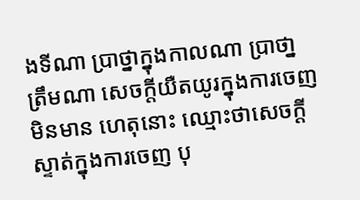ងទីណា ប្រាថ្នាក្នុងកាលណា ប្រាថា្នត្រឹមណា សេចក្ដីយឺតយូរក្នុងការចេញមិនមាន ហេតុនោះ ឈ្មោះថាសេចក្ដីស្ទាត់ក្នុងការចេញ បុ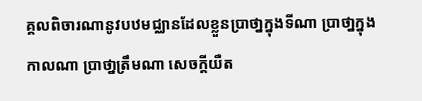គ្គលពិចារណានូវបឋមជ្ឈានដែលខ្លួនប្រាថា្នក្នុងទីណា ប្រាថា្នក្នុងកាលណា ប្រាថា្នត្រឹមណា សេចក្ដីយឺត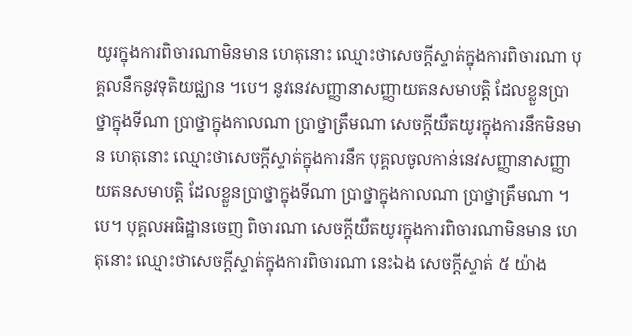យូរក្នុងការពិចារណាមិនមាន ហេតុនោះ ឈ្មោះថាសេចក្ដីស្ទាត់ក្នុងការពិចារណា បុគ្គលនឹកនូវទុតិយជ្ឈាន ។បេ។ នូវនេវសញ្ញានាសញ្ញាយតនសមាបត្តិ ដែលខ្លួនប្រាថ្នាក្នុងទីណា ប្រាថ្នាក្នុងកាលណា ប្រាថ្នាត្រឹមណា សេចក្ដីយឺតយូរក្នុងការនឹកមិនមាន ហេតុនោះ ឈ្មោះថាសេចក្ដីស្ទាត់ក្នុងការនឹក បុគ្គលចូលកាន់នេវសញ្ញានាសញ្ញាយតនសមាបត្តិ ដែលខ្លួនប្រាថ្នាក្នុងទីណា ប្រាថ្នាក្នុងកាលណា ប្រាថ្នាត្រឹមណា ។បេ។ បុគ្គលអធិដ្ឋានចេញ ពិចារណា សេចក្ដីយឺតយូរក្នុងការពិចារណាមិនមាន ហេតុនោះ ឈ្មោះថាសេចក្ដីស្ទាត់ក្នុងការពិចារណា នេះឯង សេចក្ដីស្ទាត់ ៥ យ៉ាង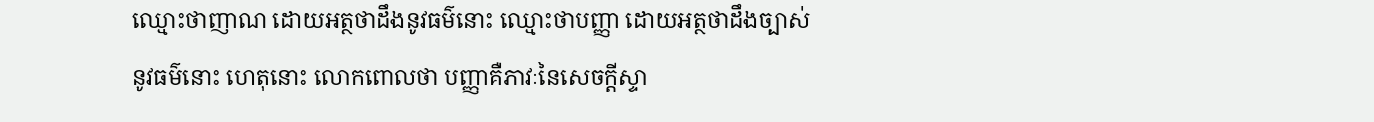ឈ្មោះថាញាណ ដោយអត្ថថាដឹងនូវធម៌នោះ ឈ្មោះថាបញ្ញា ដោយអត្ថថាដឹងច្បាស់នូវធម៌នោះ ហេតុនោះ លោកពោលថា បញ្ញាគឺភាវៈនៃសេចក្ដីស្ទា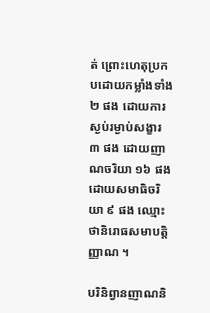ត់ ព្រោះហេតុប្រកបដោយកម្លាំងទាំង ២ ផង ដោយការស្ងប់រម្ងាប់សង្ខារ ៣ ផង ដោយញាណចរិយា ១៦ ផង ដោយសមាធិចរិយា ៩ ផង ឈ្មោះថានិរោធសមាបត្តិញ្ញាណ ។

បរិនិព្វានញាណនិ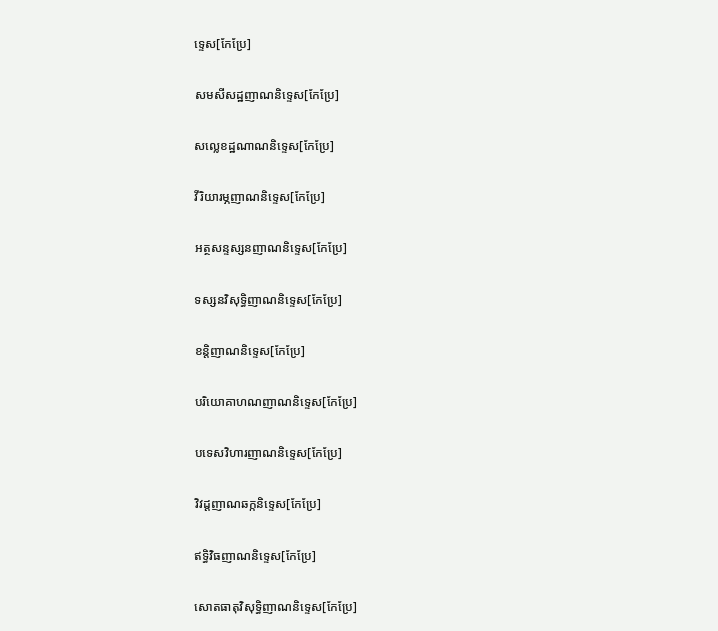ទ្ទេស[កែប្រែ]

សមសីសដ្ឋញាណនិទ្ទេស[កែប្រែ]

សល្លេខដ្ឋណាណនិទ្ទេស[កែប្រែ]

វីរិយារម្ភញាណនិទ្ទេស[កែប្រែ]

អត្ថសន្ទស្សនញាណនិទ្ទេស[កែប្រែ]

ទស្សនវិសុទ្ធិញាណនិទ្ទេស[កែប្រែ]

ខន្តិញាណនិទ្ទេស[កែប្រែ]

បរិយោគាហណញាណនិទ្ទេស[កែប្រែ]

បទេសវិហារញាណនិទ្ទេស[កែប្រែ]

វិវដ្ដញាណឆក្កនិទ្ទេស[កែប្រែ]

ឥទ្ធិវិធញាណនិទ្ទេស[កែប្រែ]

សោតធាតុវិសុទ្ធិញាណនិទ្ទេស[កែប្រែ]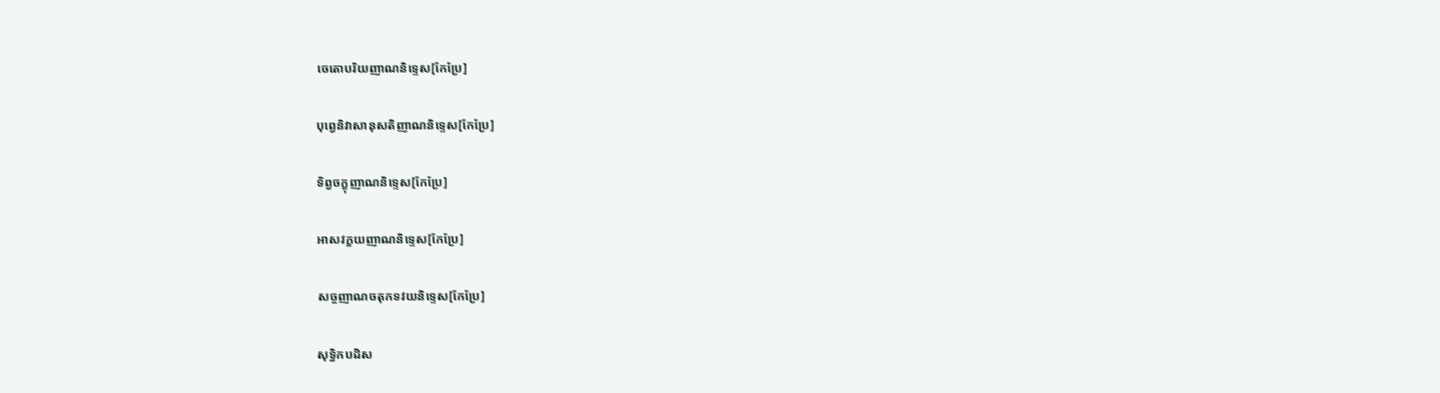ចេតោបរិយញាណនិទ្ទេស[កែប្រែ]

បុព្វេនិវាសានុសតិញាណនិទ្ទេស[កែប្រែ]

ទិព្វចក្ខុញាណនិទ្ទេស[កែប្រែ]

អាសវក្ខយញាណនិទ្ទេស[កែប្រែ]

សច្ចញាណចតុកទវយនិទ្ទេស[កែប្រែ]

សុទ្ធិកបដិស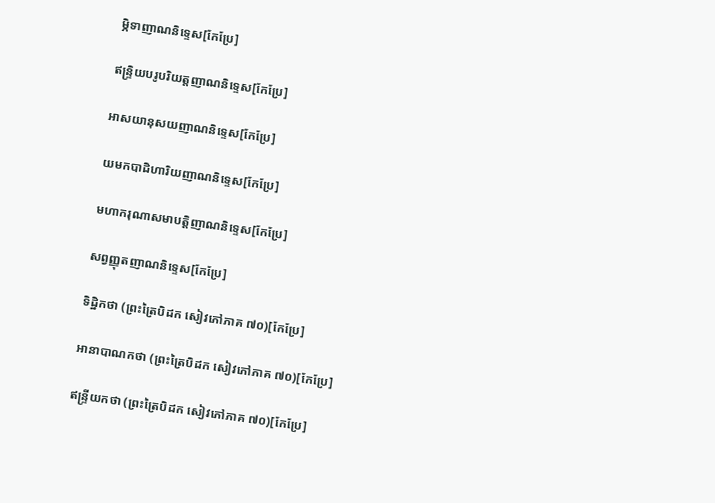ម្ភិទាញាណនិទ្ទេស[កែប្រែ]

ឥន្ទ្រិយបរូបរិយត្តញាណនិទ្ទេស[កែប្រែ]

អាសយានុសយញាណនិទ្ទេស[កែប្រែ]

យមកបាដិហារិយញាណនិទ្ទេស[កែប្រែ]

មហាករុណាសមាបត្តិញាណនិទ្ទេស[កែប្រែ]

សព្វញ្ញុតញាណនិទ្ទេស[កែប្រែ]

ទិដ្ឋិកថា (ព្រះត្រៃបិដក សៀវភៅភាគ ៧០)[កែប្រែ]

អានាបាណកថា (ព្រះត្រៃបិដក សៀវភៅភាគ ៧០)[កែប្រែ]

ឥន្ទ្រីយកថា (ព្រះត្រៃបិដក សៀវភៅភាគ ៧០)[កែប្រែ]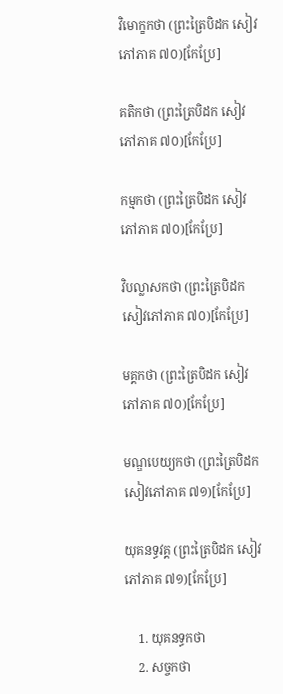វិមោក្ខកថា (ព្រះត្រៃបិដក សៀវភៅភាគ ៧០)[កែប្រែ]

គតិកថា (ព្រះត្រៃបិដក សៀវភៅភាគ ៧០)[កែប្រែ]

កម្មកថា (ព្រះត្រៃបិដក សៀវភៅភាគ ៧០)[កែប្រែ]

វិបល្លាសកថា (ព្រះត្រៃបិដក សៀវភៅភាគ ៧០)[កែប្រែ]

មគ្គកថា (ព្រះត្រៃបិដក សៀវភៅភាគ ៧០)[កែប្រែ]

មណ្ឌបេយ្យកថា (ព្រះត្រៃបិដក សៀវភៅភាគ ៧១)[កែប្រែ]

យុគនទ្ធវគ្គ (ព្រះត្រៃបិដក សៀវភៅភាគ ៧១)[កែប្រែ]

    1. យុគនទ្ធកថា
    2. សច្ចកថា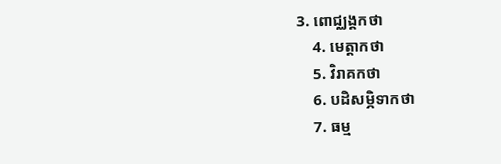3. ពោជ្ឈង្គកថា
    4. មេត្តាកថា
    5. វិរាគកថា
    6. បដិសម្ភិទាកថា
    7. ធម្ម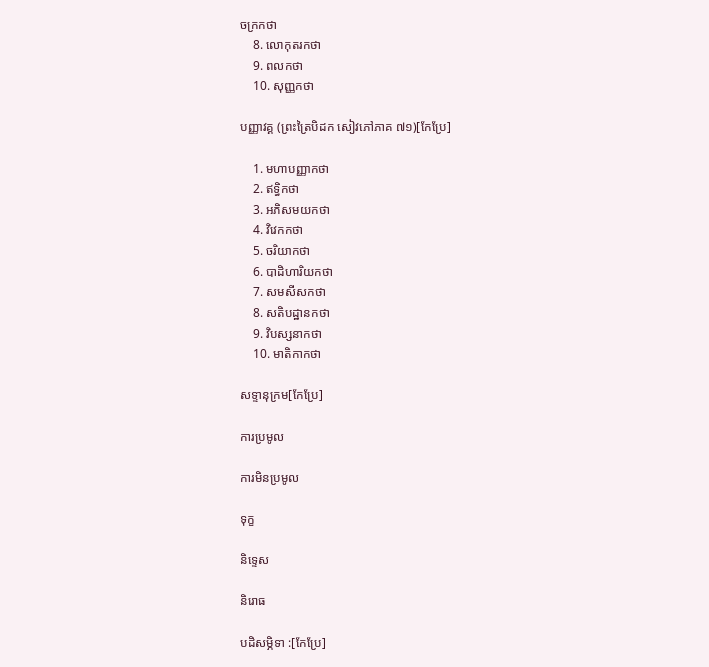ចក្រកថា
    8. លោកុតរកថា
    9. ពលកថា
    10. សុញ្ញកថា

បញ្ញាវគ្គ (ព្រះត្រៃបិដក សៀវភៅភាគ ៧១)[កែប្រែ]

    1. មហាបញ្ញាកថា
    2. ឥទ្ធិកថា
    3. អភិសមយកថា
    4. វិវេកកថា
    5. ចរិយាកថា
    6. បាដិហារិយកថា
    7. សមសីសកថា
    8. សតិបដ្ឋានកថា
    9. វិបស្សនាកថា
    10. មាតិកាកថា

សទ្ទានុក្រម[កែប្រែ]

ការប្រមូល

ការមិនប្រមូល

ទុក្ខ

និទ្ទេស

និរោធ

បដិសម្ភិទា :[កែប្រែ]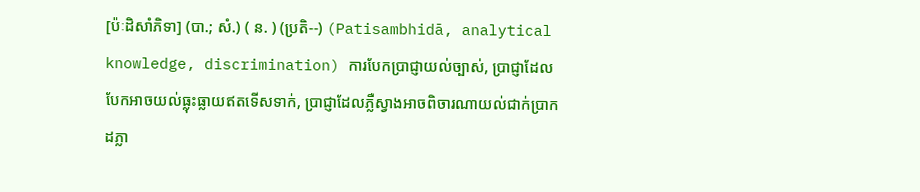[ប៉ៈដិសាំភិទា] (បា.; សំ.) ( ន. ) (ប្រតិ--) (Patisambhidā, analytical knowledge, discrimination) ការបែកប្រាជ្ញាយល់ច្បាស់, ប្រាជ្ញាដែលបែកអាចយល់ធ្លុះធ្លាយឥតទើសទាក់, ប្រាជ្ញាដែលភ្លឺស្វាងអាចពិចារណាយល់ជាក់ប្រាកដភ្លា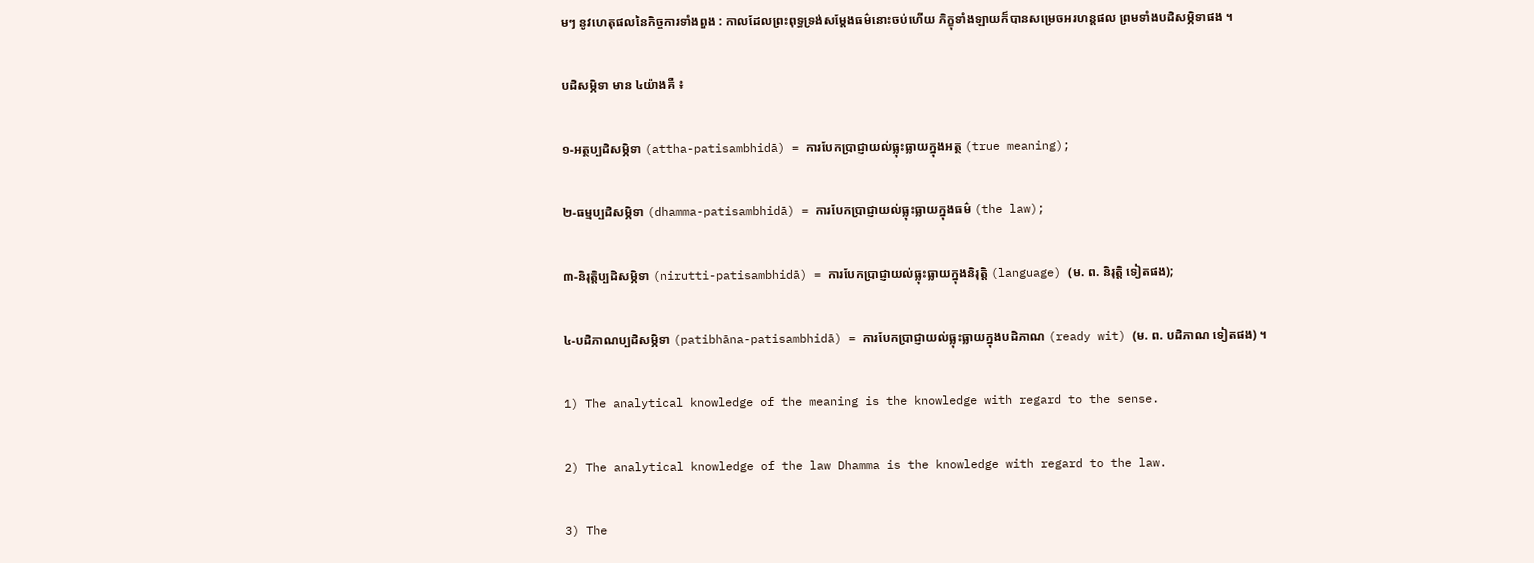មៗ នូវហេតុផលនៃកិច្ចការទាំងពួង : កាលដែលព្រះពុទ្ធទ្រង់សម្ដែងធម៌នោះចប់ហើយ ភិក្ខុទាំងឡាយក៏បានសម្រេចអរហន្តផល ព្រមទាំងបដិសម្ភិទាផង ។

បដិសម្ភិទា មាន ៤យ៉ាងគឺ ៖

១-អត្ថប្បដិសម្ភិទា (attha-patisambhidā) = ការបែកប្រាជ្ញាយល់ធ្លុះធ្លាយក្នុងអត្ថ (true meaning);

២-ធម្មប្បដិសម្ភិទា (dhamma-patisambhidā) = ការបែកប្រាជ្ញាយល់ធ្លុះធ្លាយក្នុងធម៌ (the law);

៣-និរុត្តិប្បដិសម្ភិទា (nirutti-patisambhidā) = ការបែកប្រាជ្ញាយល់ធ្លុះធ្លាយក្នុងនិរុត្តិ (language) (ម. ព. និរុត្តិ ទៀតផង);

៤-បដិភាណប្បដិសម្ភិទា (patibhāna-patisambhidā) = ការបែកប្រាជ្ញាយល់ធ្លុះធ្លាយក្នុងបដិភាណ (ready wit) (ម. ព. បដិភាណ ទៀតផង) ។

1) The analytical knowledge of the meaning is the knowledge with regard to the sense.

2) The analytical knowledge of the law Dhamma is the knowledge with regard to the law.

3) The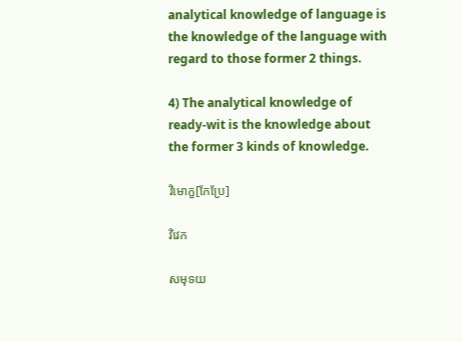analytical knowledge of language is the knowledge of the language with regard to those former 2 things.

4) The analytical knowledge of ready-wit is the knowledge about the former 3 kinds of knowledge.

វិមោក្ខ[កែប្រែ]

វិវេក

សមុទយ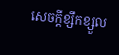សេចក្ដីខ្សឹកខ្សួល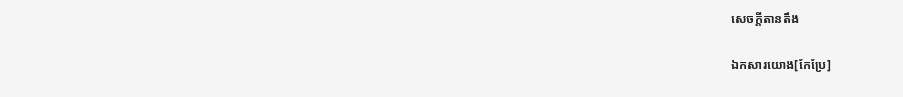សេចក្ដីតានតឹង

ឯកសារយោង[កែប្រែ]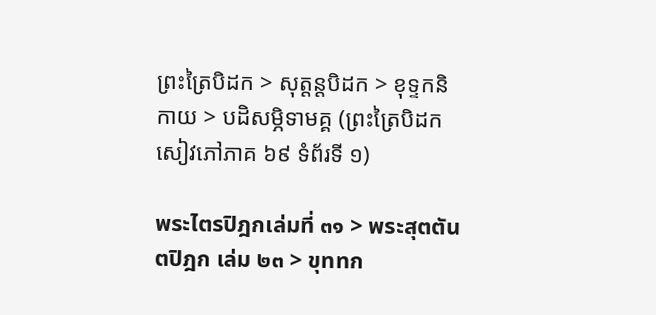ព្រះត្រៃបិដក > សុត្តន្តបិដក > ខុទ្ទកនិកាយ > បដិសម្ភិទាមគ្គ (ព្រះត្រៃបិដក សៀវភៅភាគ ៦៩ ទំព័រទី ១)

พระไตรปิฎกเล่มที่ ๓๑ > พระสุตตันตปิฎก เล่ม ๒๓ > ขุททก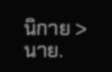นิกาย > นาย.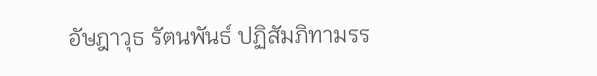อัษฎาวุธ รัตนพันธ์ ปฏิสัมภิทามรร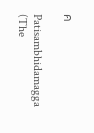ค

Patisambhidamagga (The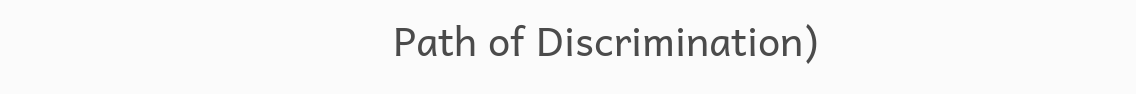Path of Discrimination)